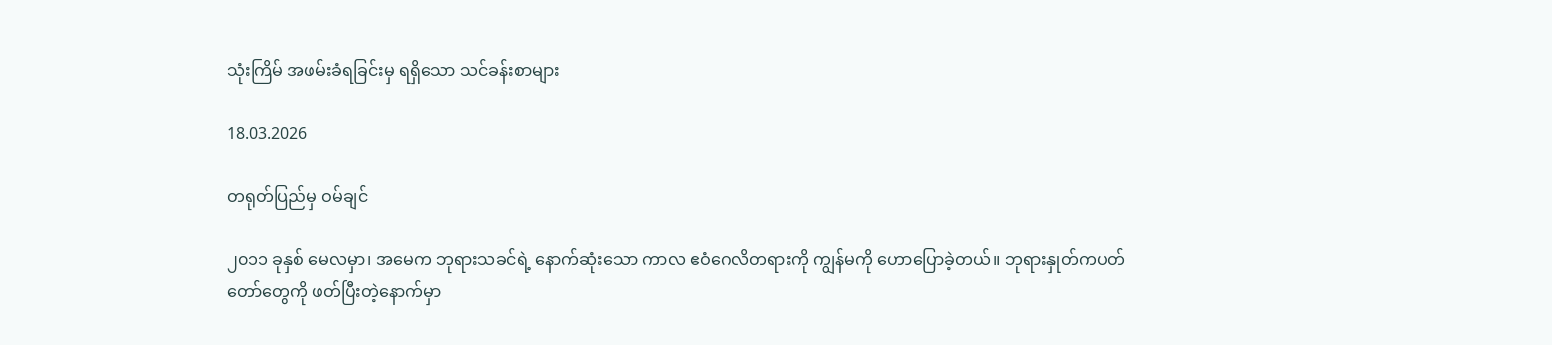သုံးကြိမ် အဖမ်းခံရခြင်းမှ ရရှိသော သင်ခန်းစာများ

18.03.2026

တရုတ်ပြည်မှ ဝမ်ချင်

၂၀၁၁ ခုနှစ် မေလမှာ၊ အမေက ဘုရားသခင်ရဲ့ နောက်ဆုံးသော ကာလ ဧဝံဂေလိတရားကို ကျွန်မကို ဟောပြောခဲ့တယ်။ ဘုရားနှုတ်ကပတ်တော်တွေကို ဖတ်ပြီးတဲ့နောက်မှာ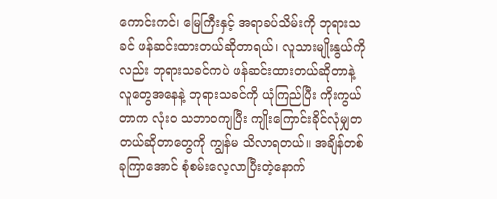ကောင်းကင်၊ မြေကြီးနှင့် အရာခပ်သိမ်းကို ဘုရားသခင် ဖန်ဆင်းထားတယ်ဆိုတာရယ်၊ လူသားမျိုးနွယ်ကိုလည်း ဘုရားသခင်ကပဲ ဖန်ဆင်းထားတယ်ဆိုတာနဲ့ လူတွေအနေနဲ့ ဘုရားသခင်ကို ယုံကြည်ပြီး ကိုးကွယ်တာက လုံးဝ သဘာဝကျပြီး ကျိုးကြောင်းခိုင်လုံမျှတတယ်ဆိုတာတွေကို ကျွန်မ သိလာရတယ်။ အချိန်တစ်ခုကြာအောင် စုံစမ်းလေ့လာပြီးတဲ့နောက်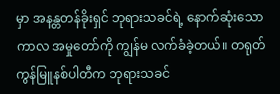မှာ အနန္တတန်ခိုးရှင် ဘုရားသခင်ရဲ့ နောက်ဆုံးသော ကာလ အမှုတော်ကို ကျွန်မ လက်ခံခဲ့တယ်။ တရုတ်ကွန်မြူနစ်ပါတီက ဘုရားသခင်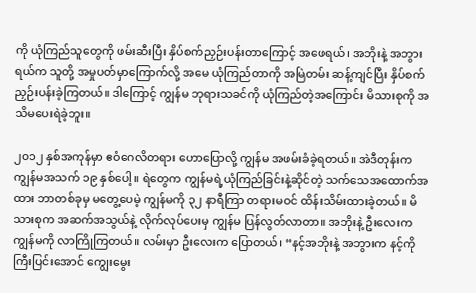ကို ယုံကြည်သူတွေကို ဖမ်းဆီးပြီး နှိပ်စက်ညှဉ်းပန်းတာကြောင့် အဖေရယ်၊ အဘိုးနဲ့ အဘွားရယ်က သူတို့ အမှုပတ်မှာကြောက်လို့ အမေ ယုံကြည်တာကို အမြဲတမ်း ဆန့်ကျင်ပြီး နှိပ်စက်ညှဉ်းပန်းခဲ့ကြတယ်။ ဒါကြောင့် ကျွန်မ ဘုရားသခင်ကို ယုံကြည်တဲ့အကြောင်း မိသားစုကို အသိမပေးရဲခဲ့ဘူး။

၂၀၁၂ နှစ်အကုန်မှာ ဧဝံဂေလိတရား ဟောပြောလို့ ကျွန်မ အဖမ်းခံခဲ့ရတယ်။ အဲဒီတုန်းက ကျွန်မအသက် ၁၉ နှစ်ပေါ့။ ရဲတွေက ကျွန်မရဲ့ယုံကြည်ခြင်းနဲ့ဆိုင်တဲ့ သက်သေအထောက်အထား ဘာတစ်ခုမှ မတွေ့ပေမဲ့ ကျွန်မကို ၃၂ နာရီကြာ တရားမဝင် ထိန်းသိမ်းထားခဲ့တယ်။ မိသားစုက အဆက်အသွယ်နဲ့ လိုက်လုပ်ပေးမှ ကျွန်မ ပြန်လွတ်လာတာ။ အဘိုးနဲ့ ဦးလေးက ကျွန်မကို လာကြိုကြတယ်။ လမ်းမှာ ဦးလေးက ပြောတယ်၊ “နင့်အဘိုးနဲ့ အဘွားက နင့်ကို ကြီးပြင်းအောင် ကျွေးမွေး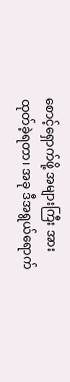စောင့်ရှောက်ဖို့ အများကြီး အားထုတ်ခဲ့ရတာ၊ အခု ဒီအရွယ်ရောက်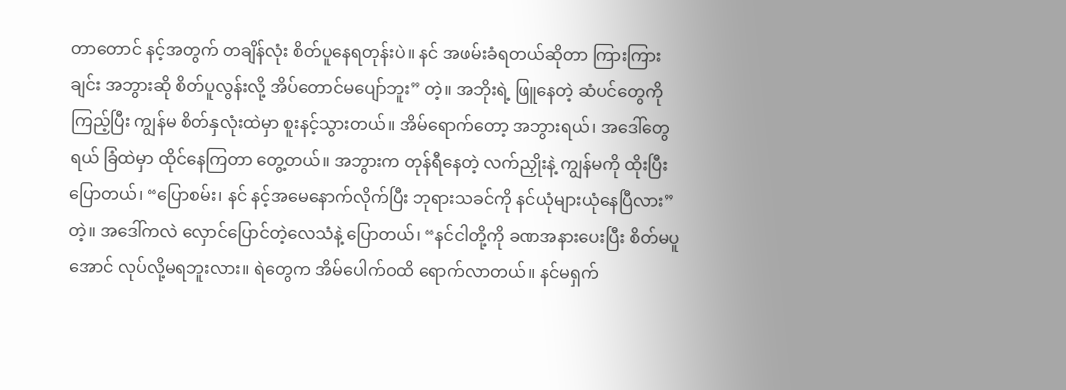တာတောင် နင့်အတွက် တချိန်လုံး စိတ်ပူနေရတုန်းပဲ။ နင် အဖမ်းခံရတယ်ဆိုတာ ကြားကြားချင်း အဘွားဆို စိတ်ပူလွန်းလို့ အိပ်တောင်မပျော်ဘူး” တဲ့။ အဘိုးရဲ့ ဖြူနေတဲ့ ဆံပင်တွေကို ကြည့်ပြီး ကျွန်မ စိတ်နှလုံးထဲမှာ စူးနင့်သွားတယ်။ အိမ်ရောက်တော့ အဘွားရယ်၊ အဒေါ်တွေရယ် ခြံထဲမှာ ထိုင်နေကြတာ တွေ့တယ်။ အဘွားက တုန်ရီနေတဲ့ လက်ညှိုးနဲ့ ကျွန်မကို ထိုးပြီး ပြောတယ်၊ “ပြောစမ်း၊ နင် နင့်အမေနောက်လိုက်ပြီး ဘုရားသခင်ကို နင်ယုံများယုံနေပြီလား” တဲ့။ အဒေါ်ကလဲ လှောင်ပြောင်တဲ့လေသံနဲ့ ပြောတယ်၊ “နင်ငါတို့ကို ခဏအနားပေးပြီး စိတ်မပူအောင် လုပ်လို့မရဘူးလား။ ရဲတွေက အိမ်ပေါက်ဝထိ ရောက်လာတယ်။ နင်မရှက်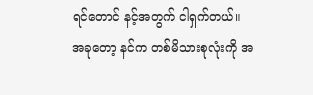ရင်တောင် နင့်အတွက် ငါရှက်တယ်။ အခုတော့ နင်က တစ်မိသားစုလုံးကို အ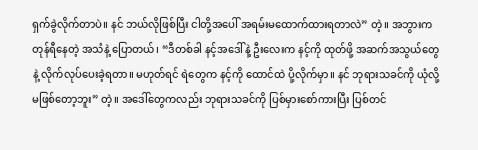ရှက်ခွဲလိုက်တာပဲ။ နင် ဘယ်လိုဖြစ်ပြီး ငါတို့အပေါ် အရမ်းမထောက်ထားရတာလဲ” တဲ့။ အဘွားက တုန်ရီနေတဲ့ အသံနဲ့ ပြောတယ်၊ “ဒီတစ်ခါ နင့်အဒေါ်နဲ့ ဦးလေးက နင့်ကို ထုတ်ဖို့ အဆက်အသွယ်တွေနဲ့ လိုက်လုပ်ပေးခဲ့ရတာ။ မဟုတ်ရင် ရဲတွေက နင့်ကို ထောင်ထဲ ပို့လိုက်မှာ။ နင် ဘုရားသခင်ကို ယုံလို့မဖြစ်တော့ဘူး” တဲ့။ အဒေါ်တွေကလည်း ဘုရားသခင်ကို ပြစ်မှားစော်ကားပြီး ပြစ်တင်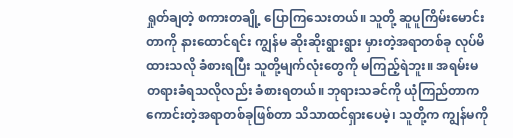ရှုတ်ချတဲ့ စကားတချို့ ပြောကြသေးတယ်။ သူတို့ ဆူပူကြိမ်းမောင်းတာကို နားထောင်ရင်း ကျွန်မ ဆိုးဆိုးရွားရွား မှားတဲ့အရာတစ်ခု လုပ်မိထားသလို ခံစားရပြီး သူတို့မျက်လုံးတွေကို မကြည့်ရဲဘူး။ အရမ်းမတရားခံရသလိုလည်း ခံစားရတယ်။ ဘုရားသခင်ကို ယုံကြည်တာက ကောင်းတဲ့အရာတစ်ခုဖြစ်တာ သိသာထင်ရှားပေမဲ့၊ သူတို့က ကျွန်မကို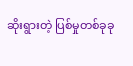ဆိုးရွားတဲ့ ပြစ်မှုတစ်ခုခု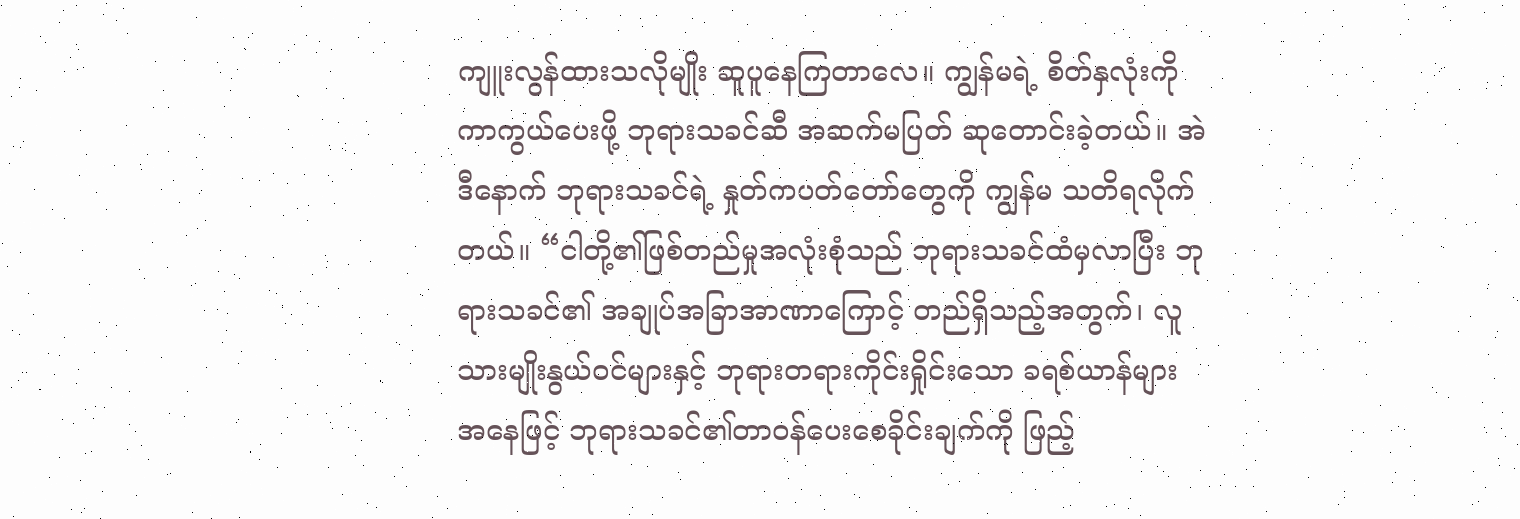ကျူးလွန်ထားသလိုမျိုး ဆူပူနေကြတာလေ။ ကျွန်မရဲ့ စိတ်နှလုံးကို ကာကွယ်ပေးဖို့ ဘုရားသခင်ဆီ အဆက်မပြတ် ဆုတောင်းခဲ့တယ်။ အဲဒီနောက် ဘုရားသခင်ရဲ့ နှုတ်ကပတ်တော်တွေကို ကျွန်မ သတိရလိုက်တယ်။ “ငါတို့၏ဖြစ်တည်မှုအလုံးစုံသည် ဘုရားသခင်ထံမှလာပြီး ဘုရားသခင်၏ အချုပ်အခြာအာဏာကြောင့် တည်ရှိသည့်အတွက်၊ လူသားမျိုးနွယ်ဝင်များနှင့် ဘုရားတရားကိုင်းရှိုင်းသော ခရစ်ယာန်များ အနေဖြင့် ဘုရားသခင်၏တာဝန်ပေးစေခိုင်းချက်ကို ဖြည့်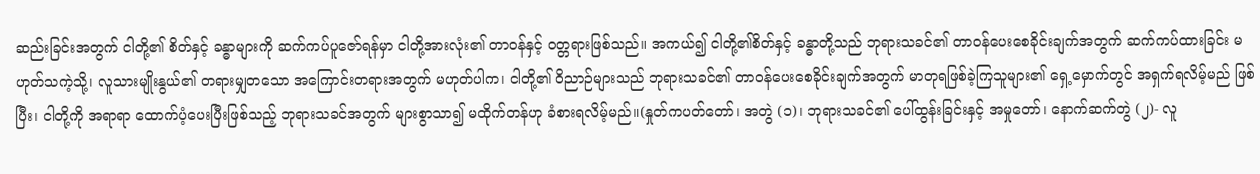ဆည်းခြင်းအတွက် ငါတို့၏ စိတ်နှင့် ခန္ဓာများကို ဆက်ကပ်ပူဇော်ရန်မှာ ငါတို့အားလုံး၏ တာဝန်နှင့် ဝတ္တရားဖြစ်သည်။ အကယ်၍ ငါတို့၏စိတ်နှင့် ခန္ဓာတို့သည် ဘုရားသခင်၏ တာဝန်ပေးစေခိုင်းချက်အတွက် ဆက်ကပ်ထားခြင်း မဟုတ်သကဲ့သို့၊ လူသားမျိုးနွယ်၏ တရားမျှတသော အကြောင်းတရားအတွက် မဟုတ်ပါက၊ ငါတို့၏ ဝိညာဉ်များသည် ဘုရားသခင်၏ တာဝန်ပေးစေခိုင်းချက်အတွက် မာတုရဖြစ်ခဲ့ကြသူများ၏ ရှေ့မှောက်တွင် အရှက်ရလိမ့်မည် ဖြစ်ပြီး၊ ငါတို့ကို အရာရာ ထောက်ပံ့ပေးပြီးဖြစ်သည့် ဘုရားသခင်အတွက် များစွာသာ၍ မထိုက်တန်ဟု ခံစားရလိမ့်မည်။(နှုတ်ကပတ်တော်၊ အတွဲ (၁)၊ ဘုရားသခင်၏ ပေါ်ထွန်းခြင်းနှင့် အမှုတော်၊ နောက်ဆက်တွဲ (၂)- လူ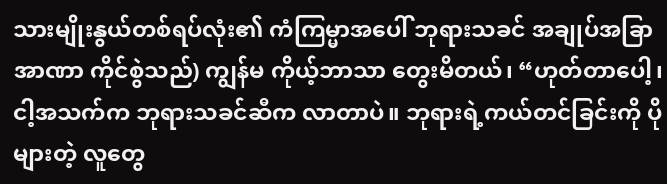သားမျိုးနွယ်တစ်ရပ်လုံး၏ ကံကြမ္မာအပေါ် ဘုရားသခင် အချုပ်အခြာအာဏာ ကိုင်စွဲသည်) ကျွန်မ ကိုယ့်ဘာသာ တွေးမိတယ်၊ “ဟုတ်တာပေါ့၊ ငါ့အသက်က ဘုရားသခင်ဆီက လာတာပဲ။ ဘုရားရဲ့ကယ်တင်ခြင်းကို ပိုများတဲ့ လူတွေ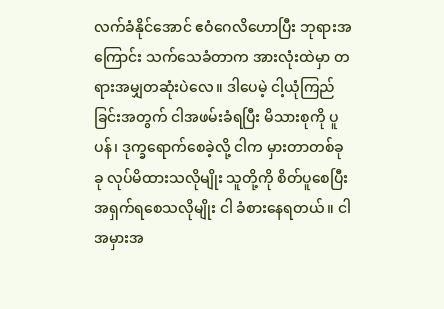လက်ခံနိုင်အောင် ဧဝံဂေလိဟောပြီး ဘုရားအကြောင်း သက်သေခံတာက အားလုံးထဲမှာ တရားအမျှတဆုံးပဲလေ။ ဒါပေမဲ့ ငါ့ယုံကြည်ခြင်းအတွက် ငါအဖမ်းခံရပြီး မိသားစုကို ပူပန်၊ ဒုက္ခရောက်စေခဲ့လို့ ငါက မှားတာတစ်ခုခု လုပ်မိထားသလိုမျိုး သူတို့ကို စိတ်ပူစေပြီး အရှက်ရစေသလိုမျိုး ငါ ခံစားနေရတယ်။ ငါ အမှားအ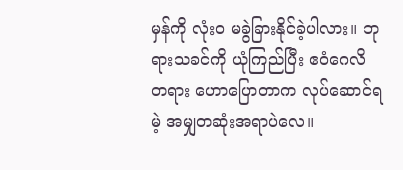မှန်ကို လုံးဝ မခွဲခြားနိုင်ခဲ့ပါလား။ ဘုရားသခင်ကို ယုံကြည်ပြီး ဧဝံဂေလိတရား ဟောပြောတာက လုပ်ဆောင်ရမဲ့ အမျှတဆုံးအရာပဲလေ။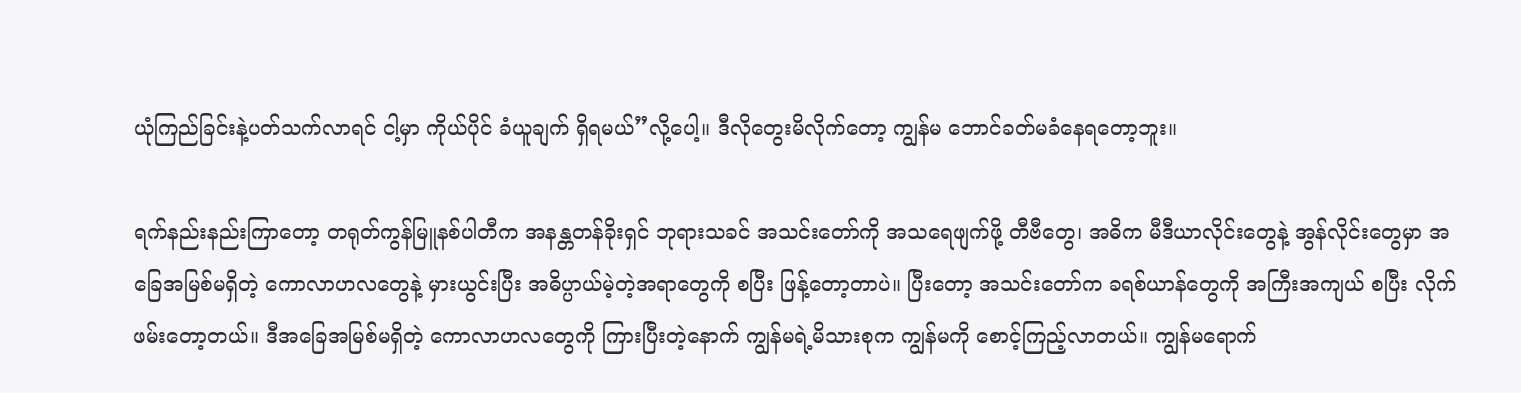ယုံကြည်ခြင်းနဲ့ပတ်သက်လာရင် ငါ့မှာ ကိုယ်ပိုင် ခံယူချက် ရှိရမယ်”လို့ပေါ့။ ဒီလိုတွေးမိလိုက်တော့ ကျွန်မ ဘောင်ခတ်မခံနေရတော့ဘူး။

ရက်နည်းနည်းကြာတော့ တရုတ်ကွန်မြူနစ်ပါတီက အနန္တတန်ခိုးရှင် ဘုရားသခင် အသင်းတော်ကို အသရေဖျက်ဖို့ တီဗီတွေ၊ အဓိက မီဒီယာလိုင်းတွေနဲ့ အွန်လိုင်းတွေမှာ အခြေအမြစ်မရှိတဲ့ ကောလာဟလတွေနဲ့ မှားယွင်းပြီး အဓိပ္ပာယ်မဲ့တဲ့အရာတွေကို စပြီး ဖြန့်တော့တာပဲ။ ပြီးတော့ အသင်းတော်က ခရစ်ယာန်တွေကို အကြီးအကျယ် စပြီး လိုက်ဖမ်းတော့တယ်။ ဒီအခြေအမြစ်မရှိတဲ့ ကောလာဟလတွေကို ကြားပြီးတဲ့နောက် ကျွန်မရဲ့မိသားစုက ကျွန်မကို စောင့်ကြည့်လာတယ်။ ကျွန်မရောက်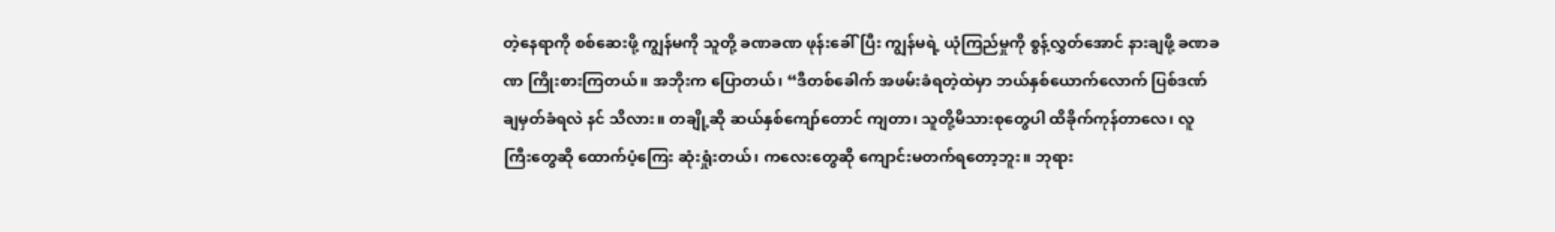တဲ့နေရာကို စစ်ဆေးဖို့ ကျွန်မကို သူတို့ ခဏခဏ ဖုန်းခေါ်ပြီး ကျွန်မရဲ့ ယုံကြည်မှုကို စွန့်လွှတ်အောင် နားချဖို့ ခဏခဏ ကြိုးစားကြတယ်။ အဘိုးက ပြောတယ်၊ “ဒီတစ်ခေါက် အဖမ်းခံရတဲ့ထဲမှာ ဘယ်နှစ်ယောက်လောက် ပြစ်ဒဏ်ချမှတ်ခံရလဲ နင် သိလား။ တချို့ဆို ဆယ်နှစ်ကျော်တောင် ကျတာ၊ သူတို့မိသားစုတွေပါ ထိခိုက်ကုန်တာလေ၊ လူကြီးတွေဆို ထောက်ပံ့ကြေး ဆုံးရှုံးတယ်၊ ကလေးတွေဆို ကျောင်းမတက်ရတော့ဘူး။ ဘုရား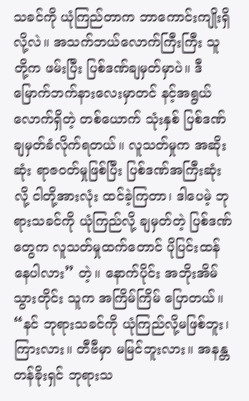သခင်ကို ယုံကြည်တာက ဘာကောင်းကျိုးရှိလို့လဲ။ အသက်ဘယ်လောက်ကြီးကြီး သူတို့က ဖမ်းပြီး ပြစ်ဒဏ်ချမှတ်မှာပဲ။ ဒီမြောက်ဘက်နားလေးမှာတင် နင့်အရွယ်လောက်ရှိတဲ့ တစ်ယောက် သုံးနှစ် ပြစ်ဒဏ်ချမှတ်ခံလိုက်ရတယ်။ လူသတ်မှုက အဆိုးဆုံး ရာဇဝတ်မှုဖြစ်ပြီး ပြစ်ဒဏ်အကြီးဆုံးလို့ ငါတို့အားလုံး ထင်ခဲ့ကြတာ၊ ဒါပေမဲ့ ဘုရားသခင်ကို ယုံကြည်လို့ ချမှတ်တဲ့ ပြစ်ဒဏ်တွေက လူသတ်မှုထက်တောင် ပိုပြင်းထန်နေပါလား” တဲ့။ နောက်ပိုင်း အဘိုးအိမ်သွားတိုင်း သူက အကြိမ်ကြိမ် ပြောတယ်။ “နင် ဘုရားသခင်ကို ယုံကြည်လို့မဖြစ်ဘူး၊ ကြားလား။ တီဗီမှာ မမြင်ဘူးလား။ အနန္တတန်ခိုးရှင် ဘုရားသ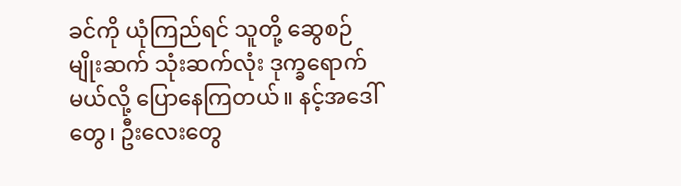ခင်ကို ယုံကြည်ရင် သူတို့ ဆွေစဉ်မျိုးဆက် သုံးဆက်လုံး ဒုက္ခရောက်မယ်လို့ ပြောနေကြတယ်။ နင့်အဒေါ်တွေ၊ ဦးလေးတွေ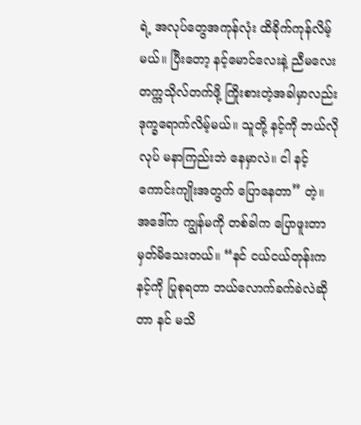ရဲ့ အလုပ်တွေအကုန်လုံး ထိခိုက်ကုန်လိမ့်မယ်။ ပြီးတော့ နင့်မောင်လေးနဲ့ ညီမလေး တက္ကသိုလ်တက်ဖို့ ကြိုးစားတဲ့အခါမှာလည်း ဒုက္ခရောက်လိမ့်မယ်။ သူတို့ နင့်ကို ဘယ်လိုလုပ် မနာကြည်းဘဲ နေမှာလဲ။ ငါ နင့်ကောင်းကျိုးအတွက် ပြောနေတာ” တဲ့။ အဒေါ်က ကျွန်မကို တစ်ခါက ပြောဖူးတာ မှတ်မိသေးတယ်။ “နင် ငယ်ငယ်တုန်းက နင့်ကို ပြုစုရတာ ဘယ်လောက်ခက်ခဲလဲဆိုတာ နင် မသိ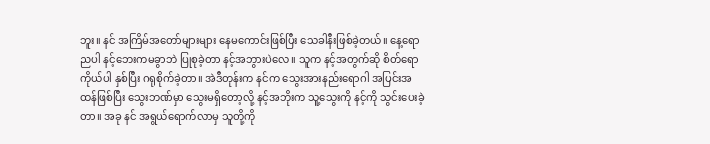ဘူး။ နင် အကြိမ်အတော်များများ နေမကောင်းဖြစ်ပြီး သေခါနီးဖြစ်ခဲ့တယ်။ နေ့ရောညပါ နင့်ဘေးကမခွာဘဲ ပြုစုခဲ့တာ နင့်အဘွားပဲလေ။ သူက နင့်အတွက်ဆို စိတ်ရောကိုယ်ပါ နှစ်ပြီး ဂရုစိုက်ခဲ့တာ။ အဲဒီတုန်းက နင်က သွေးအားနည်းရောဂါ အပြင်းအထန်ဖြစ်ပြီး သွေးဘဏ်မှာ သွေးမရှိတော့လို့ နင့်အဘိုးက သူ့သွေးကို နင့်ကို သွင်းပေးခဲ့တာ။ အခု နင် အရွယ်ရောက်လာမှ သူတို့ကို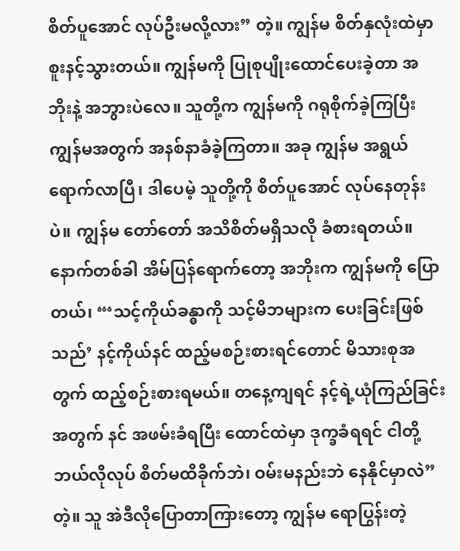စိတ်ပူအောင် လုပ်ဦးမလို့လား” တဲ့။ ကျွန်မ စိတ်နှလုံးထဲမှာ စူးနင့်သွားတယ်။ ကျွန်မကို ပြုစုပျိုးထောင်ပေးခဲ့တာ အဘိုးနဲ့ အဘွားပဲလေ။ သူတို့က ကျွန်မကို ဂရုစိုက်ခဲ့ကြပြီး ကျွန်မအတွက် အနစ်နာခံခဲ့ကြတာ။ အခု ကျွန်မ အရွယ်ရောက်လာပြီ၊ ဒါပေမဲ့ သူတို့ကို စိတ်ပူအောင် လုပ်နေတုန်းပဲ။ ကျွန်မ တော်တော် အသိစိတ်မရှိသလို ခံစားရတယ်။ နောက်တစ်ခါ အိမ်ပြန်ရောက်တော့ အဘိုးက ကျွန်မကို ပြောတယ်၊ “‘သင့်ကိုယ်ခန္ဓာကို သင့်မိဘများက ပေးခြင်းဖြစ်သည်’ နင့်ကိုယ်နင် ထည့်မစဉ်းစားရင်တောင် မိသားစုအတွက် ထည့်စဉ်းစားရမယ်။ တနေ့ကျရင် နင့်ရဲ့ယုံကြည်ခြင်းအတွက် နင် အဖမ်းခံရပြီး ထောင်ထဲမှာ ဒုက္ခခံရရင် ငါတို့ ဘယ်လိုလုပ် စိတ်မထိခိုက်ဘဲ၊ ဝမ်းမနည်းဘဲ နေနိုင်မှာလဲ” တဲ့။ သူ အဲဒီလိုပြောတာကြားတော့ ကျွန်မ ရောပြွန်းတဲ့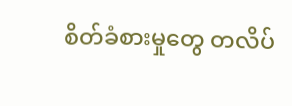စိတ်ခံစားမှုတွေ တလိပ်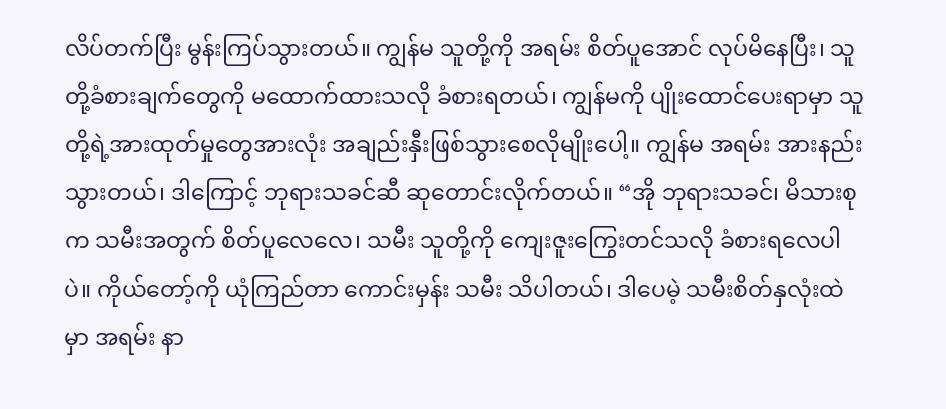လိပ်တက်ပြီး မွန်းကြပ်သွားတယ်။ ကျွန်မ သူတို့ကို အရမ်း စိတ်ပူအောင် လုပ်မိနေပြီး၊ သူတို့ခံစားချက်တွေကို မထောက်ထားသလို ခံစားရတယ်၊ ကျွန်မကို ပျိုးထောင်ပေးရာမှာ သူတို့ရဲ့အားထုတ်မှုတွေအားလုံး အချည်းနှီးဖြစ်သွားစေလိုမျိုးပေါ့။ ကျွန်မ အရမ်း အားနည်းသွားတယ်၊ ဒါကြောင့် ဘုရားသခင်ဆီ ဆုတောင်းလိုက်တယ်။ “အို ဘုရားသခင်၊ မိသားစုက သမီးအတွက် စိတ်ပူလေလေ၊ သမီး သူတို့ကို ကျေးဇူးကြွေးတင်သလို ခံစားရလေပါပဲ။ ကိုယ်တော့်ကို ယုံကြည်တာ ကောင်းမှန်း သမီး သိပါတယ်၊ ဒါပေမဲ့ သမီးစိတ်နှလုံးထဲမှာ အရမ်း နာ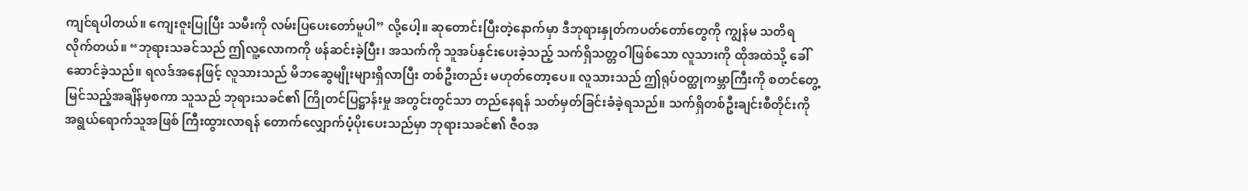ကျင်ရပါတယ်။ ကျေးဇူးပြုပြီး သမီးကို လမ်းပြပေးတော်မူပါ” လို့ပေါ့။ ဆုတောင်းပြီးတဲ့နောက်မှာ ဒီဘုရားနှုတ်ကပတ်တော်တွေကို ကျွန်မ သတိရလိုက်တယ်။ “ဘုရားသခင်သည် ဤလူ့လောကကို ဖန်ဆင်းခဲ့ပြီး၊ အသက်ကို သူအပ်နှင်းပေးခဲ့သည့် သက်ရှိသတ္တဝါဖြစ်သော လူသားကို ထိုအထဲသို့ ခေါ်ဆောင်ခဲ့သည်။ ရလဒ်အနေဖြင့် လူသားသည် မိဘဆွေမျိုးများရှိလာပြီး တစ်ဦးတည်း မဟုတ်တော့ပေ။ လူသားသည် ဤရုပ်ဝတ္ထုကမ္ဘာကြီးကို စတင်တွေ့မြင်သည့်အချိန်မှစကာ သူသည် ဘုရားသခင်၏ ကြိုတင်ပြဋ္ဌာန်းမှု အတွင်းတွင်သာ တည်နေရန် သတ်မှတ်ခြင်းခံခဲ့ရသည်။ သက်ရှိတစ်ဦးချင်းစီတိုင်းကို အရွယ်ရောက်သူအဖြစ် ကြီးထွားလာရန် တောက်လျှောက်ပံ့ပိုးပေးသည်မှာ ဘုရားသခင်၏ ဇီဝအ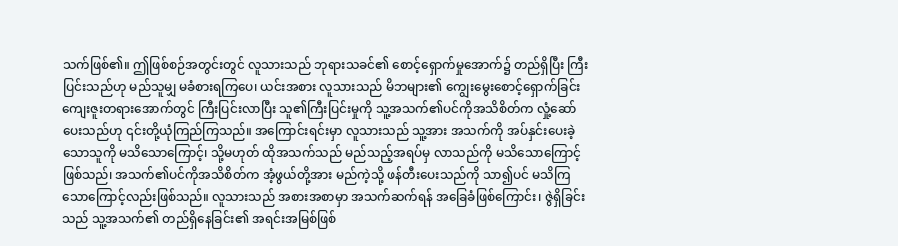သက်ဖြစ်၏။ ဤဖြစ်စဉ်အတွင်းတွင် လူသားသည် ဘုရားသခင်၏ စောင့်ရှောက်မှုအောက်၌ တည်ရှိပြီး ကြီးပြင်းသည်ဟု မည်သူမျှ မခံစားရကြပေ၊ ယင်းအစား လူသားသည် မိဘများ၏ ကျွေးမွေးစောင့်ရှောက်ခြင်း ကျေးဇူးတရားအောက်တွင် ကြီးပြင်းလာပြီး သူ၏ကြီးပြင်းမှုကို သူ့အသက်၏ပင်ကိုအသိစိတ်က လှုံ့ဆော်ပေးသည်ဟု ၎င်းတို့ယုံကြည်ကြသည်။ အကြောင်းရင်းမှာ လူသားသည် သူ့အား အသက်ကို အပ်နှင်းပေးခဲ့သောသူကို မသိသောကြောင့်၊ သို့မဟုတ် ထိုအသက်သည် မည်သည့်အရပ်မှ လာသည်ကို မသိသောကြောင့် ဖြစ်သည်၊ အသက်၏ပင်ကိုအသိစိတ်က အံ့ဖွယ်တို့အား မည်ကဲ့သို့ ဖန်တီးပေးသည်ကို သာ၍ပင် မသိကြသောကြောင့်လည်းဖြစ်သည်။ လူသားသည် အစားအစာမှာ အသက်ဆက်ရန် အခြေခံဖြစ်ကြောင်း၊ ဇွဲရှိခြင်းသည် သူ့အသက်၏ တည်ရှိနေခြင်း၏ အရင်းအမြစ်ဖြစ်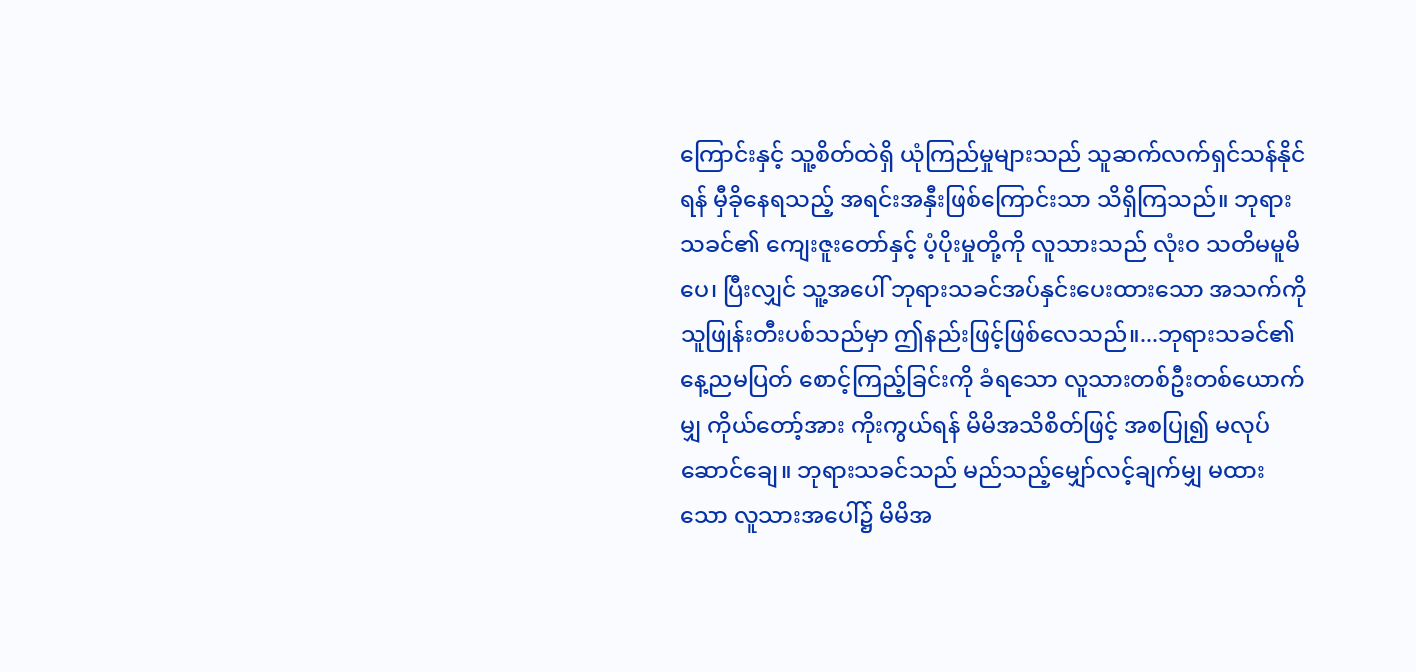ကြောင်းနှင့် သူ့စိတ်ထဲရှိ ယုံကြည်မှုများသည် သူဆက်လက်ရှင်သန်နိုင်ရန် မှီခိုနေရသည့် အရင်းအနှီးဖြစ်ကြောင်းသာ သိရှိကြသည်။ ဘုရားသခင်၏ ကျေးဇူးတော်နှင့် ပံ့ပိုးမှုတို့ကို လူသားသည် လုံးဝ သတိမမူမိပေ၊ ပြီးလျှင် သူ့အပေါ် ဘုရားသခင်အပ်နှင်းပေးထားသော အသက်ကို သူဖြုန်းတီးပစ်သည်မှာ ဤနည်းဖြင့်ဖြစ်လေသည်။...ဘုရားသခင်၏ နေ့ညမပြတ် စောင့်ကြည့်ခြင်းကို ခံရသော လူသားတစ်ဦးတစ်ယောက်မျှ ကိုယ်တော့်အား ကိုးကွယ်ရန် မိမိအသိစိတ်ဖြင့် အစပြု၍ မလုပ်ဆောင်ချေ။ ဘုရားသခင်သည် မည်သည့်မျှော်လင့်ချက်မျှ မထားသော လူသားအပေါ်၌ မိမိအ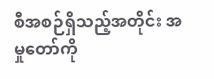စီအစဉ်ရှိသည့်အတိုင်း အမှုတော်ကို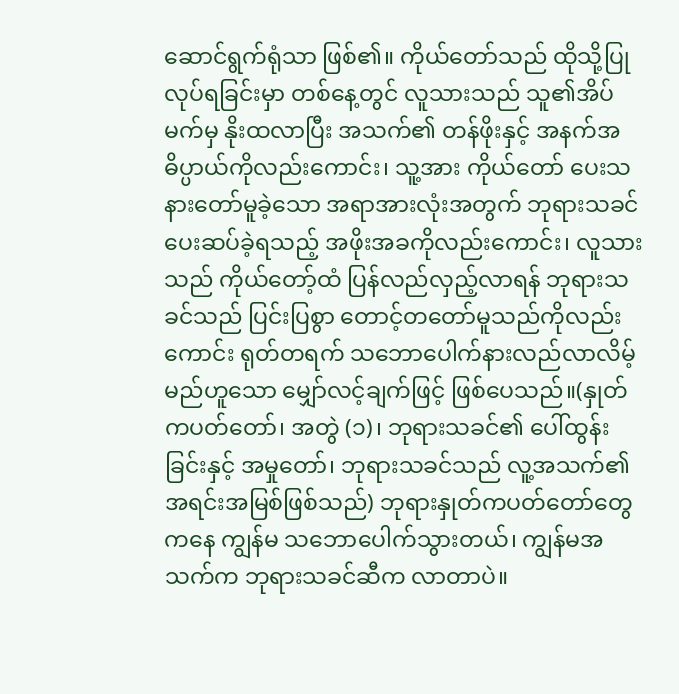ဆောင်ရွက်ရုံသာ ဖြစ်၏။ ကိုယ်တော်သည် ထိုသို့ပြုလုပ်ရခြင်းမှာ တစ်နေ့တွင် လူသားသည် သူ၏အိပ်မက်မှ နိုးထလာပြီး အသက်၏ တန်ဖိုးနှင့် အနက်အဓိပ္ပာယ်ကိုလည်းကောင်း၊ သူ့အား ကိုယ်တော် ပေးသနားတော်မူခဲ့သော အရာအားလုံးအတွက် ဘုရားသခင် ပေးဆပ်ခဲ့ရသည့် အဖိုးအခကိုလည်းကောင်း၊ လူသားသည် ကိုယ်တော့်ထံ ပြန်လည်လှည့်လာရန် ဘုရားသခင်သည် ပြင်းပြစွာ တောင့်တတော်မူသည်ကိုလည်းကောင်း ရုတ်တရက် သဘောပေါက်နားလည်လာလိမ့်မည်ဟူသော မျှော်လင့်ချက်ဖြင့် ဖြစ်ပေသည်။(နှုတ်ကပတ်တော်၊ အတွဲ (၁)၊ ဘုရားသခင်၏ ပေါ်ထွန်းခြင်းနှင့် အမှုတော်၊ ဘုရားသခင်သည် လူ့အသက်၏ အရင်းအမြစ်ဖြစ်သည်) ဘုရားနှုတ်ကပတ်တော်တွေကနေ ကျွန်မ သဘောပေါက်သွားတယ်၊ ကျွန်မအသက်က ဘုရားသခင်ဆီက လာတာပဲ။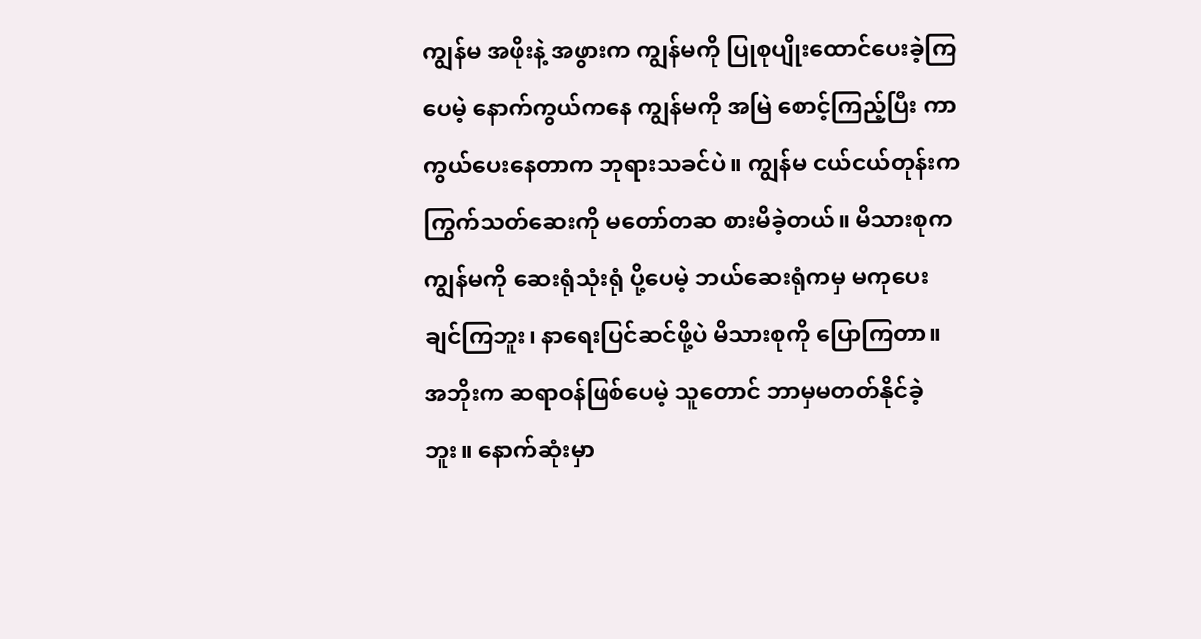ကျွန်မ အဖိုးနဲ့ အဖွားက ကျွန်မကို ပြုစုပျိုးထောင်ပေးခဲ့ကြပေမဲ့ နောက်ကွယ်ကနေ ကျွန်မကို အမြဲ စောင့်ကြည့်ပြီး ကာကွယ်ပေးနေတာက ဘုရားသခင်ပဲ။ ကျွန်မ ငယ်ငယ်တုန်းက ကြွက်သတ်ဆေးကို မတော်တဆ စားမိခဲ့တယ်။ မိသားစုက ကျွန်မကို ဆေးရုံသုံးရုံ ပို့ပေမဲ့ ဘယ်ဆေးရုံကမှ မကုပေးချင်ကြဘူး၊ နာရေးပြင်ဆင်ဖို့ပဲ မိသားစုကို ပြောကြတာ။ အဘိုးက ဆရာဝန်ဖြစ်ပေမဲ့ သူတောင် ဘာမှမတတ်နိုင်ခဲ့ဘူး။ နောက်ဆုံးမှာ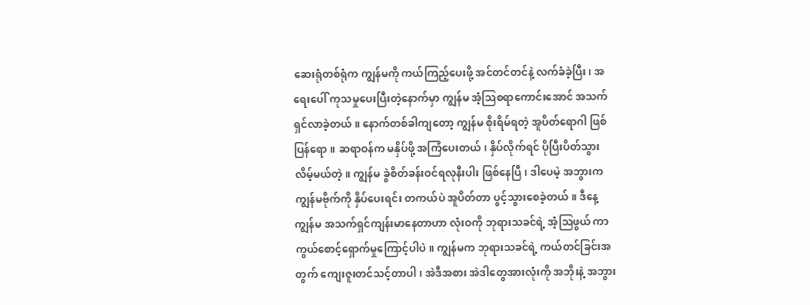ဆေးရုံတစ်ရုံက ကျွန်မကို ကယ်ကြည့်ပေးဖို့ အင်တင်တင်နဲ့ လက်ခံခဲ့ပြီး၊ အရေးပေါ် ကုသမှုပေးပြီးတဲ့နောက်မှာ ကျွန်မ အံ့ဩစရာကောင်းအောင် အသက်ရှင်လာခဲ့တယ်။ နောက်တစ်ခါကျတော့ ကျွန်မ စိုးရိမ်ရတဲ့ အူပိတ်ရောဂါ ဖြစ်ပြန်ရော။ ဆရာဝန်က မနှိပ်ဖို့ အကြံပေးတယ်၊ နှိပ်လိုက်ရင် ပိုပြီးပိတ်သွားလိမ့်မယ်တဲ့။ ကျွန်မ ခွဲစိတ်ခန်းဝင်ရလုနီးပါး ဖြစ်နေပြီ၊ ဒါပေမဲ့ အဘွားက ကျွန်မဗိုက်ကို နှိပ်ပေးရင်း တကယ်ပဲ အူပိတ်တာ ပွင့်သွားစေခဲ့တယ်။ ဒီနေ့ ကျွန်မ အသက်ရှင်ကျန်းမာနေတာဟာ လုံးဝကို ဘုရားသခင်ရဲ့ အံ့ဩဖွယ် ကာကွယ်စောင့်ရှောက်မှုကြောင့်ပါပဲ။ ကျွန်မက ဘုရားသခင်ရဲ့ ကယ်တင်ခြင်းအတွက် ကျေးဇူးတင်သင့်တာပါ၊ အဲဒီအစား အဲဒါတွေအားလုံးကို အဘိုးနဲ့ အဘွား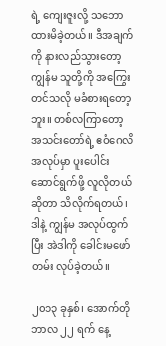ရဲ့ ကျေးဇူးလို့ သဘောထားမိခဲ့တယ်။ ဒီအချက်ကို နားလည်သွားတော့ ကျွန်မ သူတို့ကို အကြွေးတင်သလို မခံစားရတော့ဘူး။ တစ်လကြာတော့ အသင်းတော်ရဲ့ ဧဝံဂေလိအလုပ်မှာ ပူးပေါင်းဆောင်ရွက်ဖို့ လူလိုတယ်ဆိုတာ သိလိုက်ရတယ်၊ ဒါနဲ့ ကျွန်မ အလုပ်ထွက်ပြီး အဲဒါကို ခေါင်းမဖော်တမ်း လုပ်ခဲ့တယ်။

၂၀၁၃ ခုနှစ်၊ အောက်တိုဘာလ ၂၂ ရက် နေ့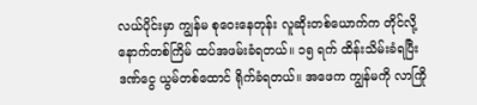လယ်ပိုင်းမှာ ကျွန်မ စုဝေးနေတုန်း လူဆိုးတစ်ယောက်က တိုင်လို့ နောက်တစ်ကြိမ် ထပ်အဖမ်းခံရတယ်။ ၁၅ ရက် ထိန်းသိမ်းခံရပြီး ဒဏ်ငွေ ယွမ်တစ်ထောင် ရိုက်ခံရတယ်။ အဖေက ကျွန်မကို လာကြို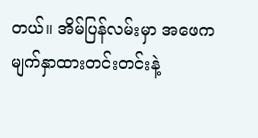တယ်။ အိမ်ပြန်လမ်းမှာ အဖေက မျက်နှာထားတင်းတင်းနဲ့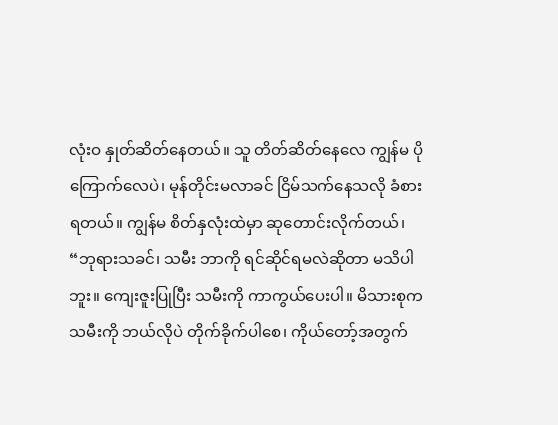လုံးဝ နှုတ်ဆိတ်နေတယ်။ သူ တိတ်ဆိတ်နေလေ ကျွန်မ ပိုကြောက်လေပဲ၊ မုန်တိုင်းမလာခင် ငြိမ်သက်နေသလို ခံစားရတယ်။ ကျွန်မ စိတ်နှလုံးထဲမှာ ဆုတောင်းလိုက်တယ်၊ “ဘုရားသခင်၊ သမီး ဘာကို ရင်ဆိုင်ရမလဲဆိုတာ မသိပါဘူး။ ကျေးဇူးပြုပြီး သမီးကို ကာကွယ်ပေးပါ။ မိသားစုက သမီးကို ဘယ်လိုပဲ တိုက်ခိုက်ပါစေ၊ ကိုယ်တော့်အတွက်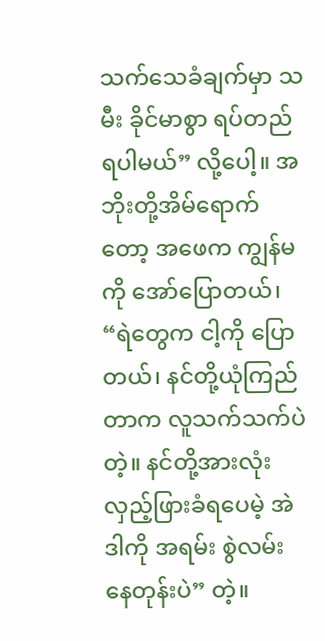သက်သေခံချက်မှာ သမီး ခိုင်မာစွာ ရပ်တည်ရပါမယ်” လို့ပေါ့။ အဘိုးတို့အိမ်ရောက်တော့ အဖေက ကျွန်မကို အော်ပြောတယ်၊ “ရဲတွေက ငါ့ကို ပြောတယ်၊ နင်တို့ယုံကြည်တာက လူသက်သက်ပဲတဲ့။ နင်တို့အားလုံး လှည့်ဖြားခံရပေမဲ့ အဲဒါကို အရမ်း စွဲလမ်းနေတုန်းပဲ” တဲ့။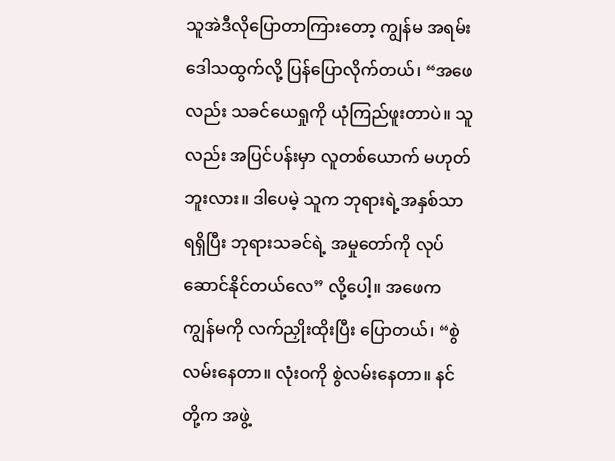သူအဲဒီလိုပြောတာကြားတော့ ကျွန်မ အရမ်းဒေါသထွက်လို့ ပြန်ပြောလိုက်တယ်၊ “အဖေလည်း သခင်ယေရှုကို ယုံကြည်ဖူးတာပဲ။ သူလည်း အပြင်ပန်းမှာ လူတစ်ယောက် မဟုတ်ဘူးလား။ ဒါပေမဲ့ သူက ဘုရားရဲ့အနှစ်သာရရှိပြီး ဘုရားသခင်ရဲ့ အမှုတော်ကို လုပ်ဆောင်နိုင်တယ်လေ” လို့ပေါ့။ အဖေက ကျွန်မကို လက်ညှိုးထိုးပြီး ပြောတယ်၊ “စွဲလမ်းနေတာ။ လုံးဝကို စွဲလမ်းနေတာ။ နင်တို့က အဖွဲ့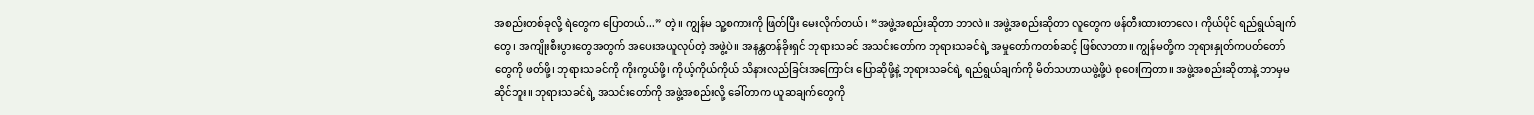အစည်းတစ်ခုလို့ ရဲတွေက ပြောတယ်...” တဲ့။ ကျွန်မ သူ့စကားကို ဖြတ်ပြီး မေးလိုက်တယ်၊ “အဖွဲ့အစည်းဆိုတာ ဘာလဲ။ အဖွဲ့အစည်းဆိုတာ လူတွေက ဖန်တီးထားတာလေ၊ ကိုယ်ပိုင် ရည်ရွယ်ချက်တွေ၊ အကျိုးစီးပွားတွေအတွက် အပေးအယူလုပ်တဲ့ အဖွဲ့ပဲ။ အနန္တတန်ခိုးရှင် ဘုရားသခင် အသင်းတော်က ဘုရားသခင်ရဲ့ အမှုတော်ကတစ်ဆင့် ဖြစ်လာတာ။ ကျွန်မတို့က ဘုရားနှုတ်ကပတ်တော်တွေကို ဖတ်ဖို့၊ ဘုရားသခင်ကို ကိုးကွယ်ဖို့၊ ကိုယ့်ကိုယ်ကိုယ် သိနားလည်ခြင်းအကြောင်း ပြောဆိုဖို့နဲ့ ဘုရားသခင်ရဲ့ ရည်ရွယ်ချက်ကို မိတ်သဟာယဖွဲ့ဖို့ပဲ စုဝေးကြတာ။ အဖွဲ့အစည်းဆိုတာနဲ့ ဘာမှမဆိုင်ဘူး။ ဘုရားသခင်ရဲ့ အသင်းတော်ကို အဖွဲ့အစည်းလို့ ခေါ်တာက ယူဆချက်တွေကို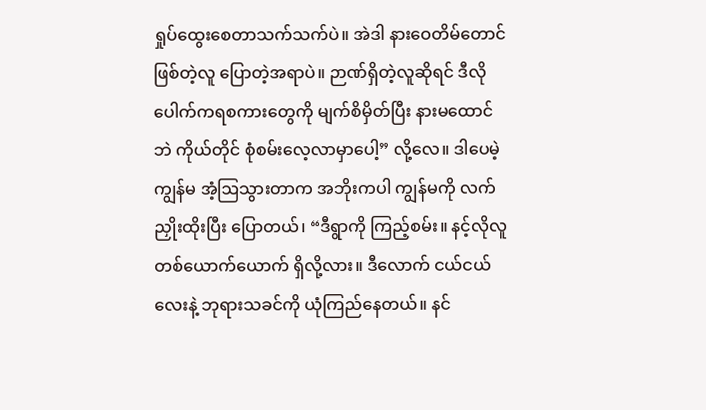ရှုပ်ထွေးစေတာသက်သက်ပဲ။ အဲဒါ နားဝေတိမ်တောင်ဖြစ်တဲ့လူ ပြောတဲ့အရာပဲ။ ဉာဏ်ရှိတဲ့လူဆိုရင် ဒီလိုပေါက်ကရစကားတွေကို မျက်စိမှိတ်ပြီး နားမထောင်ဘဲ ကိုယ်တိုင် စုံစမ်းလေ့လာမှာပေါ့” လို့လေ။ ဒါပေမဲ့ ကျွန်မ အံ့ဩသွားတာက အဘိုးကပါ ကျွန်မကို လက်ညှိုးထိုးပြီး ပြောတယ်၊ “ဒီရွာကို ကြည့်စမ်း။ နင့်လိုလူ တစ်ယောက်ယောက် ရှိလို့လား။ ဒီလောက် ငယ်ငယ်လေးနဲ့ ဘုရားသခင်ကို ယုံကြည်နေတယ်။ နင်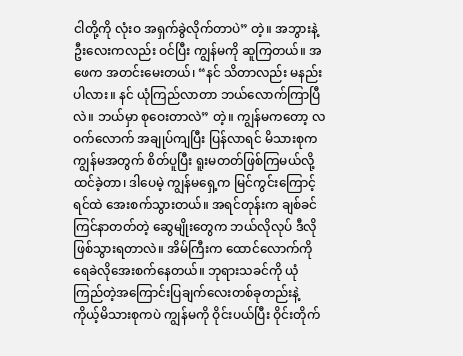ငါတို့ကို လုံးဝ အရှက်ခွဲလိုက်တာပဲ” တဲ့။ အဘွားနဲ့ ဦးလေးကလည်း ဝင်ပြီး ကျွန်မကို ဆူကြတယ်။ အဖေက အတင်းမေးတယ်၊ “နင် သိတာလည်း မနည်းပါလား။ နင် ယုံကြည်လာတာ ဘယ်လောက်ကြာပြီလဲ။ ဘယ်မှာ စုဝေးတာလဲ” တဲ့။ ကျွန်မကတော့ လဝက်လောက် အချုပ်ကျပြီး ပြန်လာရင် မိသားစုက ကျွန်မအတွက် စိတ်ပူပြီး ရူးမတတ်ဖြစ်ကြမယ်လို့ ထင်ခဲ့တာ၊ ဒါပေမဲ့ ကျွန်မရှေ့က မြင်ကွင်းကြောင့် ရင်ထဲ အေးစက်သွားတယ်။ အရင်တုန်းက ချစ်ခင်ကြင်နာတတ်တဲ့ ဆွေမျိုးတွေက ဘယ်လိုလုပ် ဒီလိုဖြစ်သွားရတာလဲ။ အိမ်ကြီးက ထောင်လောက်ကို ရေခဲလိုအေးစက်နေတယ်။ ဘုရားသခင်ကို ယုံကြည်တဲ့အကြောင်းပြချက်လေးတစ်ခုတည်းနဲ့ ကိုယ့်မိသားစုကပဲ ကျွန်မကို ဝိုင်းပယ်ပြီး ဝိုင်းတိုက်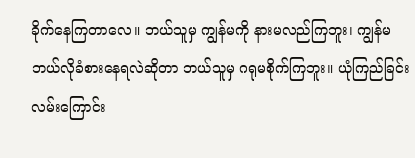ခိုက်နေကြတာလေ။ ဘယ်သူမှ ကျွန်မကို နားမလည်ကြဘူး၊ ကျွန်မ ဘယ်လိုခံစားနေရလဲဆိုတာ ဘယ်သူမှ ဂရုမစိုက်ကြဘူး။ ယုံကြည်ခြင်းလမ်းကြောင်း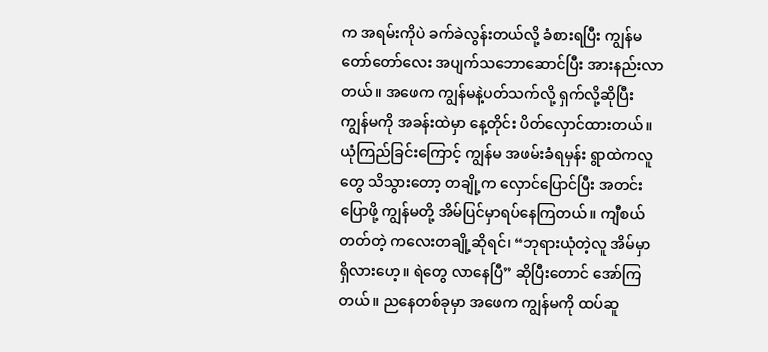က အရမ်းကိုပဲ ခက်ခဲလွန်းတယ်လို့ ခံစားရပြီး ကျွန်မ တော်တော်လေး အပျက်သဘောဆောင်ပြီး အားနည်းလာတယ်။ အဖေက ကျွန်မနဲ့ပတ်သက်လို့ ရှက်လို့ဆိုပြီး ကျွန်မကို အခန်းထဲမှာ နေ့တိုင်း ပိတ်လှောင်ထားတယ်။ ယုံကြည်ခြင်းကြောင့် ကျွန်မ အဖမ်းခံရမှန်း ရွာထဲကလူတွေ သိသွားတော့ တချို့က လှောင်ပြောင်ပြီး အတင်းပြောဖို့ ကျွန်မတို့ အိမ်ပြင်မှာရပ်နေကြတယ်။ ကျီစယ်တတ်တဲ့ ကလေးတချို့ဆိုရင်၊ “ဘုရားယုံတဲ့လူ အိမ်မှာ ရှိလားဟေ့။ ရဲတွေ လာနေပြီ” ဆိုပြီးတောင် အော်ကြတယ်။ ညနေတစ်ခုမှာ အဖေက ကျွန်မကို ထပ်ဆူ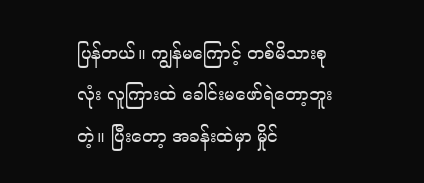ပြန်တယ်။ ကျွန်မကြောင့် တစ်မိသားစုလုံး လူကြားထဲ ခေါင်းမဖော်ရဲတော့ဘူးတဲ့။ ပြီးတော့ အခန်းထဲမှာ မှိုင်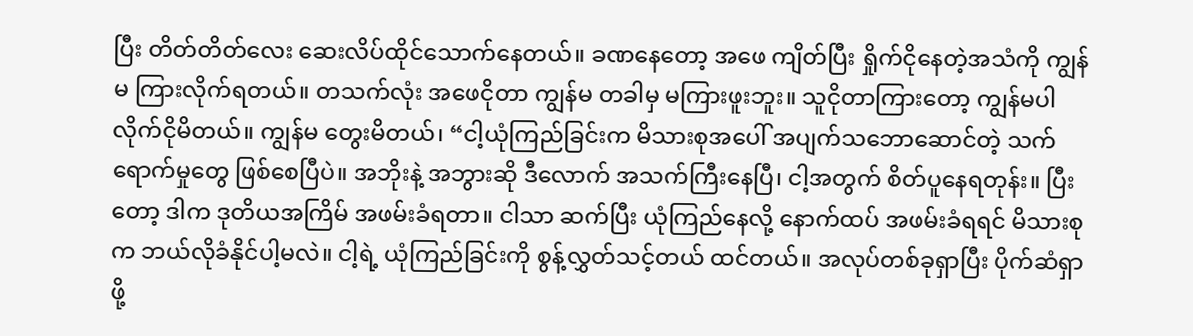ပြီး တိတ်တိတ်လေး ဆေးလိပ်ထိုင်သောက်နေတယ်။ ခဏနေတော့ အဖေ ကျိတ်ပြီး ရှိုက်ငိုနေတဲ့အသံကို ကျွန်မ ကြားလိုက်ရတယ်။ တသက်လုံး အဖေငိုတာ ကျွန်မ တခါမှ မကြားဖူးဘူး။ သူငိုတာကြားတော့ ကျွန်မပါ လိုက်ငိုမိတယ်။ ကျွန်မ တွေးမိတယ်၊ “ငါ့ယုံကြည်ခြင်းက မိသားစုအပေါ် အပျက်သဘောဆောင်တဲ့ သက်ရောက်မှုတွေ ဖြစ်စေပြီပဲ။ အဘိုးနဲ့ အဘွားဆို ဒီလောက် အသက်ကြီးနေပြီ၊ ငါ့အတွက် စိတ်ပူနေရတုန်း။ ပြီးတော့ ဒါက ဒုတိယအကြိမ် အဖမ်းခံရတာ။ ငါသာ ဆက်ပြီး ယုံကြည်နေလို့ နောက်ထပ် အဖမ်းခံရရင် မိသားစုက ဘယ်လိုခံနိုင်ပါ့မလဲ။ ငါ့ရဲ့ ယုံကြည်ခြင်းကို စွန့်လွှတ်သင့်တယ် ထင်တယ်။ အလုပ်တစ်ခုရှာပြီး ပိုက်ဆံရှာဖို့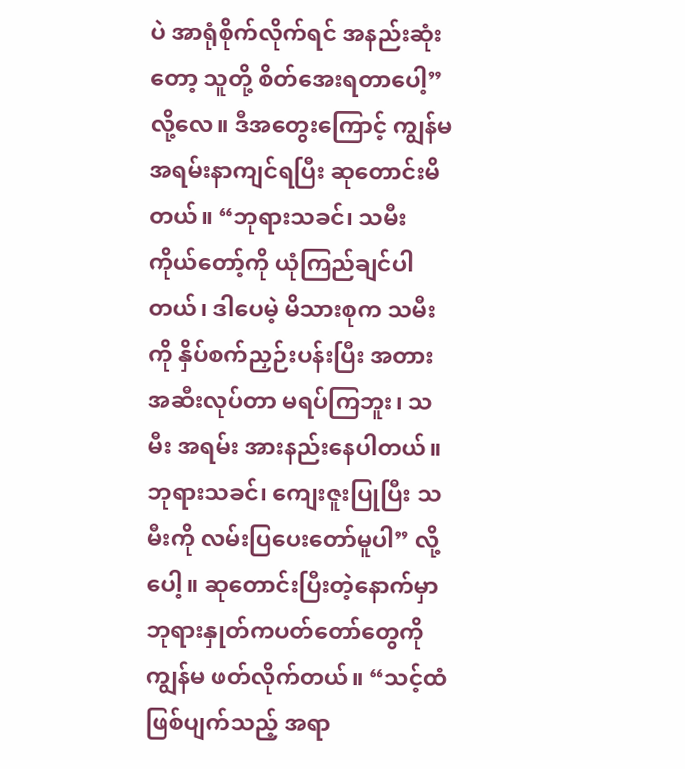ပဲ အာရုံစိုက်လိုက်ရင် အနည်းဆုံးတော့ သူတို့ စိတ်အေးရတာပေါ့” လို့လေ။ ဒီအတွေးကြောင့် ကျွန်မ အရမ်းနာကျင်ရပြီး ဆုတောင်းမိတယ်။ “ဘုရားသခင်၊ သမီး ကိုယ်တော့်ကို ယုံကြည်ချင်ပါတယ်၊ ဒါပေမဲ့ မိသားစုက သမီးကို နှိပ်စက်ညှဉ်းပန်းပြီး အတားအဆီးလုပ်တာ မရပ်ကြဘူး၊ သမီး အရမ်း အားနည်းနေပါတယ်။ ဘုရားသခင်၊ ကျေးဇူးပြုပြီး သမီးကို လမ်းပြပေးတော်မူပါ” လို့ပေါ့။ ဆုတောင်းပြီးတဲ့နောက်မှာ ဘုရားနှုတ်ကပတ်တော်တွေကို ကျွန်မ ဖတ်လိုက်တယ်။ “သင့်ထံ ဖြစ်ပျက်သည့် အရာ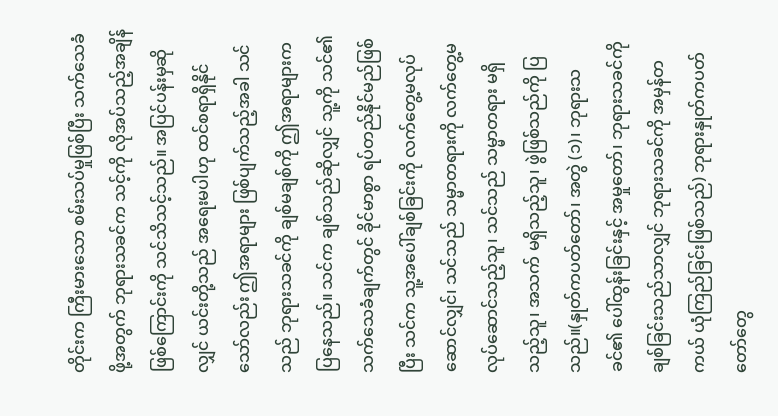တိုင်းက ကြီးမားသော စမ်းသပ်မှုဖြစ်ပြီး သက်သေခံဖို့အတွက် ဘုရားသခင်က သင့်ကို လိုအပ်သည့်အချိန် ဖြစ်ကြောင်းကို သင်သိသင့်သည်။ အပြင်ပန်းမှဆိုလျှင် ယင်းတို့သည် အရေးမပါဟု ထင်စရာရှိနိုင်သော်လည်း ဤအရာများ ဖြစ်ပျက်သည့်အခါ သင်သည် ဘုရားသခင်ကို ချစ်မချစ်ကို ဤအရာများက ပြနေသည်။ သင်က ချစ်သည်ဆိုလျှင် သူ့ကို သင်၏သက်သေခံချက်တွင် ခိုင်မာစွာ ရပ်တည်နိုင်မည်ဖြစ်ပြီး သင်က သူ့အပေါ်ချစ်ခြင်းကို လက်တွေ့မလုပ်ဆောင်လျှင်၊ သင်သည် သမ္မာတရားကို လက်တွေ့မလုပ်ဆောင်သည့်သူ၊ သင်သည် သမ္မာတရား မရှိသည့်သူ၊ အသက် မရှိသည့်သူ၊ ဖွဲဖြစ်သည်ကို ပြသည်။(နှုတ်ကပတ်တော်၊ အတွဲ (၁)၊ ဘုရားသခင်၏ ပေါ်ထွန်းခြင်းနှင့် အမှုတော်၊ ဘုရားသခင်ကို ချစ်ခြင်းသည်သာလျှင် ဘုရားသခင်ကို အမှန်တကယ် ယုံကြည်ခြင်းဖြစ်သည်) ဘုရားနှုတ်ကပတ်တော်တွေ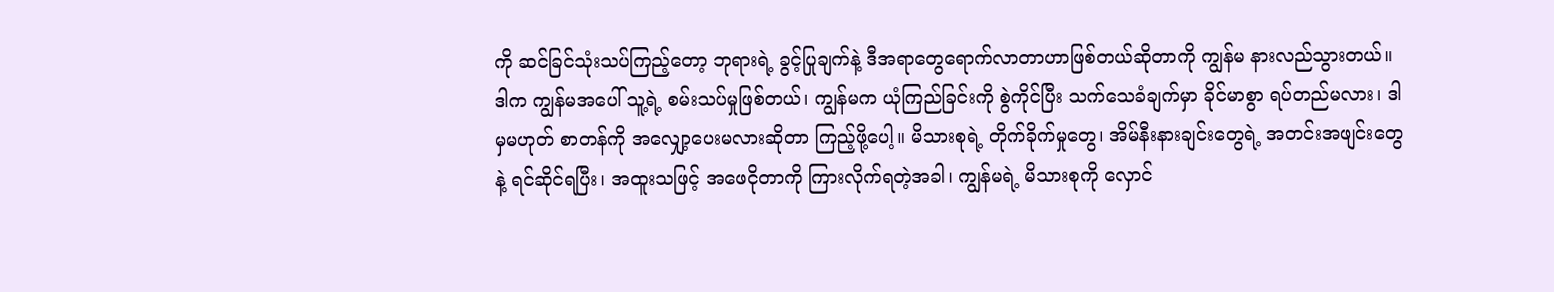ကို ဆင်ခြင်သုံးသပ်ကြည့်တော့ ဘုရားရဲ့ ခွင့်ပြုချက်နဲ့ ဒီအရာတွေရောက်လာတာဟာဖြစ်တယ်ဆိုတာကို ကျွန်မ နားလည်သွားတယ်။ ဒါက ကျွန်မအပေါ် သူ့ရဲ့ စမ်းသပ်မှုဖြစ်တယ်၊ ကျွန်မက ယုံကြည်ခြင်းကို စွဲကိုင်ပြီး သက်သေခံချက်မှာ ခိုင်မာစွာ ရပ်တည်မလား၊ ဒါမှမဟုတ် စာတန်ကို အလျှော့ပေးမလားဆိုတာ ကြည့်ဖို့ပေါ့။ မိသားစုရဲ့ တိုက်ခိုက်မှုတွေ၊ အိမ်နီးနားချင်းတွေရဲ့ အတင်းအဖျင်းတွေနဲ့ ရင်ဆိုင်ရပြီး၊ အထူးသဖြင့် အဖေငိုတာကို ကြားလိုက်ရတဲ့အခါ၊ ကျွန်မရဲ့ မိသားစုကို လှောင်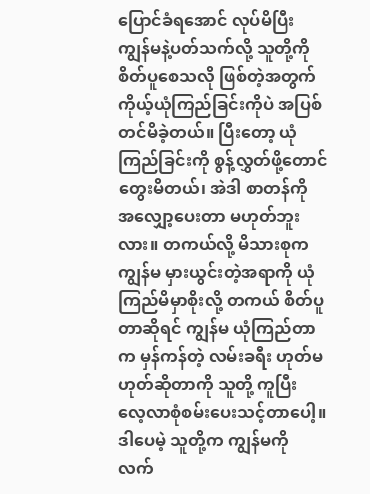ပြောင်ခံရအောင် လုပ်မိပြီး ကျွန်မနဲ့ပတ်သက်လို့ သူတို့ကို စိတ်ပူစေသလို ဖြစ်တဲ့အတွက် ကိုယ့်ယုံကြည်ခြင်းကိုပဲ အပြစ်တင်မိခဲ့တယ်။ ပြီးတော့ ယုံကြည်ခြင်းကို စွန့်လွှတ်ဖို့တောင် တွေးမိတယ်၊ အဲဒါ စာတန်ကို အလျှော့ပေးတာ မဟုတ်ဘူးလား။ တကယ်လို့ မိသားစုက ကျွန်မ မှားယွင်းတဲ့အရာကို ယုံကြည်မိမှာစိုးလို့ တကယ် စိတ်ပူတာဆိုရင် ကျွန်မ ယုံကြည်တာက မှန်ကန်တဲ့ လမ်းခရီး ဟုတ်မဟုတ်ဆိုတာကို သူတို့ ကူပြီး လေ့လာစုံစမ်းပေးသင့်တာပေါ့။ ဒါပေမဲ့ သူတို့က ကျွန်မကို လက်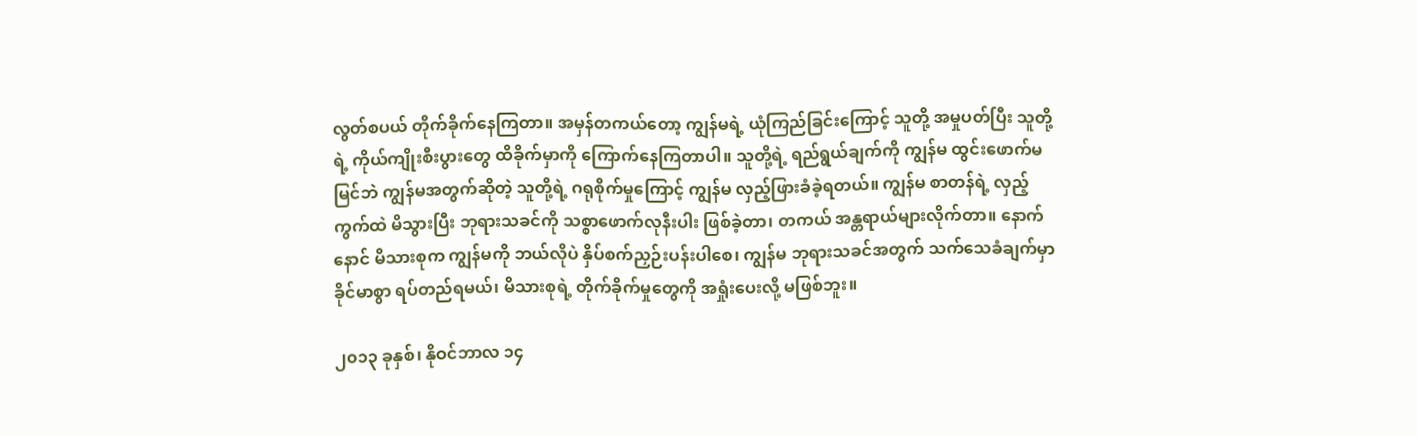လွတ်စပယ် တိုက်ခိုက်နေကြတာ။ အမှန်တကယ်တော့ ကျွန်မရဲ့ ယုံကြည်ခြင်းကြောင့် သူတို့ အမှုပတ်ပြီး သူတို့ရဲ့ ကိုယ်ကျိုးစီးပွားတွေ ထိခိုက်မှာကို ကြောက်နေကြတာပါ။ သူတို့ရဲ့ ရည်ရွယ်ချက်ကို ကျွန်မ ထွင်းဖောက်မမြင်ဘဲ ကျွန်မအတွက်ဆိုတဲ့ သူတို့ရဲ့ ဂရုစိုက်မှုကြောင့် ကျွန်မ လှည့်ဖြားခံခဲ့ရတယ်။ ကျွန်မ စာတန်ရဲ့ လှည့်ကွက်ထဲ မိသွားပြီး ဘုရားသခင်ကို သစ္စာဖောက်လုနီးပါး ဖြစ်ခဲ့တာ၊ တကယ် အန္တရာယ်များလိုက်တာ။ နောက်နောင် မိသားစုက ကျွန်မကို ဘယ်လိုပဲ နှိပ်စက်ညှဉ်းပန်းပါစေ၊ ကျွန်မ ဘုရားသခင်အတွက် သက်သေခံချက်မှာ ခိုင်မာစွာ ရပ်တည်ရမယ်၊ မိသားစုရဲ့ တိုက်ခိုက်မှုတွေကို အရှုံးပေးလို့ မဖြစ်ဘူး။

၂၀၁၃ ခုနှစ်၊ နိုဝင်ဘာလ ၁၄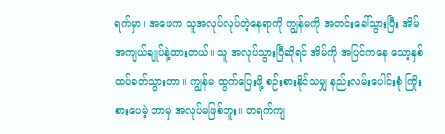ရက်မှာ၊ အဖေက သူအလုပ်လုပ်တဲ့နေရာကို ကျွန်မကို အတင်းခေါ်သွားပြီး အိမ်အကျယ်ချုပ်နဲ့ထားတယ်။ သူ အလုပ်သွားပြီဆိုရင် အိမ်ကို အပြင်ကနေ သော့နှစ်ထပ်ခတ်သွားတာ။ ကျွန်မ ထွက်ပြေးဖို့ စဉ်းစားနိုင်သမျှ နည်းလမ်းပေါင်းစုံ ကြိုးစားပေမဲ့ ဘာမှ အလုပ်မဖြစ်ဘူး။ တရက်ကျ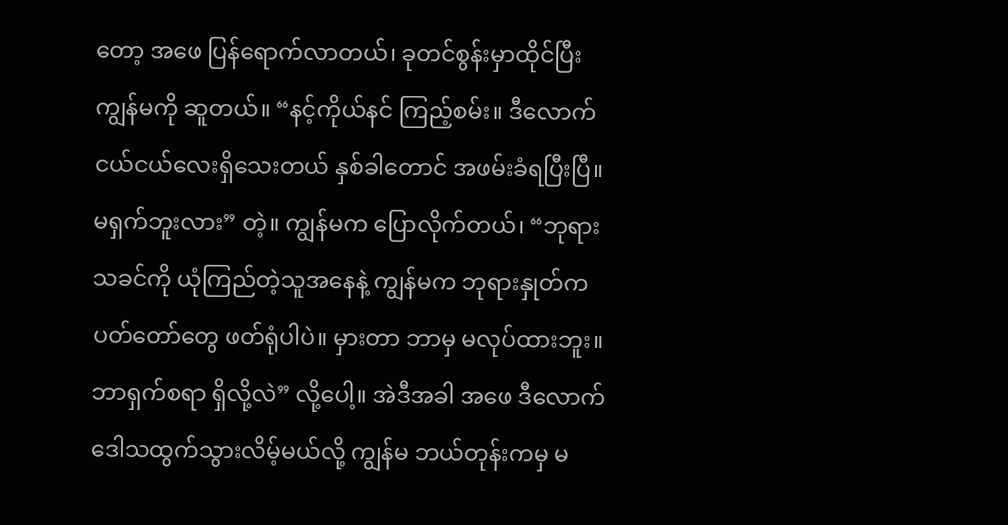တော့ အဖေ ပြန်ရောက်လာတယ်၊ ခုတင်စွန်းမှာထိုင်ပြီး ကျွန်မကို ဆူတယ်။ “နင့်ကိုယ်နင် ကြည့်စမ်း။ ဒီလောက် ငယ်ငယ်လေးရှိသေးတယ် နှစ်ခါတောင် အဖမ်းခံရပြီးပြီ။ မရှက်ဘူးလား” တဲ့။ ကျွန်မက ပြောလိုက်တယ်၊ “ဘုရားသခင်ကို ယုံကြည်တဲ့သူအနေနဲ့ ကျွန်မက ဘုရားနှုတ်ကပတ်တော်တွေ ဖတ်ရုံပါပဲ။ မှားတာ ဘာမှ မလုပ်ထားဘူး။ ဘာရှက်စရာ ရှိလို့လဲ” လို့ပေါ့။ အဲဒီအခါ အဖေ ဒီလောက် ဒေါသထွက်သွားလိမ့်မယ်လို့ ကျွန်မ ဘယ်တုန်းကမှ မ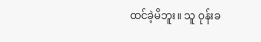ထင်ခဲ့မိဘူး။ သူ ဝုန်းခ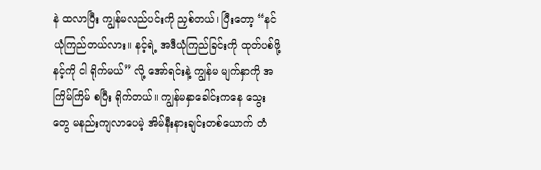နဲ ထလာပြီး ကျွန်မလည်ပင်းကို ညှစ်တယ်၊ ပြီးတော့ “နင် ယုံကြည်တယ်လား။ နင့်ရဲ့ အဒီယုံကြည်ခြင်းကို ထုတ်ပစ်ဖို့ နင့်ကို ငါ ရိုက်မယ်” လို့ အော်ရင်းနဲ့ ကျွန်မ မျက်နှာကို အကြိမ်ကြိမ် စပြီး ရိုက်တယ်။ ကျွန်မနှာခေါင်းကနေ သွေးတွေ မနည်းကျလာပေမဲ့ အိမ်နီးနားချင်းတစ်ယောက် တံ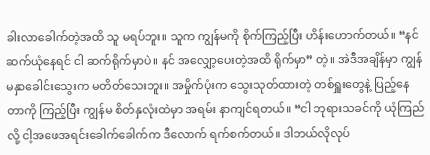ခါးလာခေါက်တဲ့အထိ သူ မရပ်ဘူး။ သူက ကျွန်မကို စိုက်ကြည့်ပြီး ဟိန်းဟောက်တယ်။ “နင် ဆက်ယုံနေရင် ငါ ဆက်ရိုက်မှာပဲ။ နင် အလျှော့ပေးတဲ့အထိ ရိုက်မှာ” တဲ့။ အဲဒီအချိန်မှာ ကျွန်မနှာခေါင်းသွေးက မတိတ်သေးဘူး။ အမှိုက်ပုံးက သွေးသုတ်ထားတဲ့ တစ်ရှူးတွေနဲ့ ပြည့်နေတာကို ကြည့်ပြီး ကျွန်မ စိတ်နှလုံးထဲမှာ အရမ်း နာကျင်ရတယ်။ “ငါ ဘုရားသခင်ကို ယုံကြည်လို့ ငါ့အဖေအရင်းခေါက်ခေါက်က ဒီလောက် ရက်စက်တယ်။ ဒါဘယ်လိုလုပ်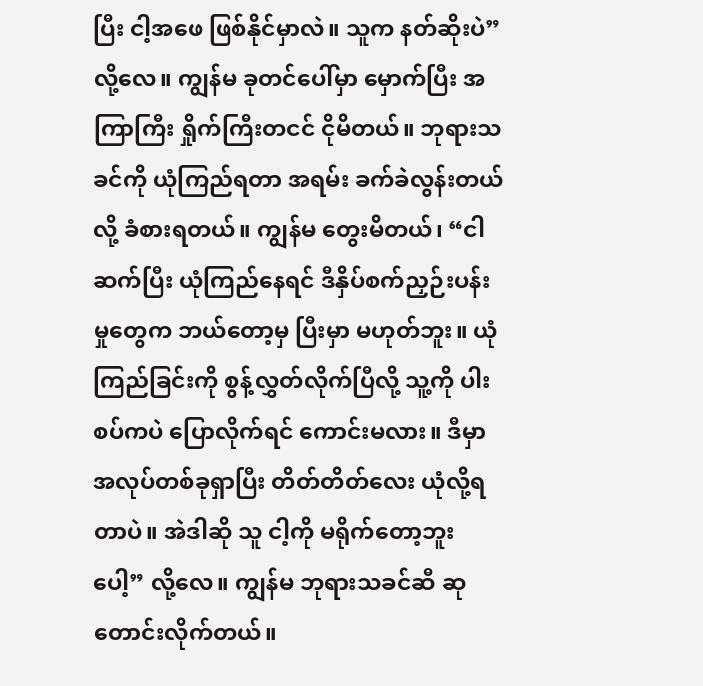ပြီး ငါ့အဖေ ဖြစ်နိုင်မှာလဲ။ သူက နတ်ဆိုးပဲ” လို့လေ။ ကျွန်မ ခုတင်ပေါ်မှာ မှောက်ပြီး အကြာကြီး ရှိုက်ကြီးတငင် ငိုမိတယ်။ ဘုရားသခင်ကို ယုံကြည်ရတာ အရမ်း ခက်ခဲလွန်းတယ်လို့ ခံစားရတယ်။ ကျွန်မ တွေးမိတယ်၊ “ငါ ဆက်ပြီး ယုံကြည်နေရင် ဒီနှိပ်စက်ညှဉ်းပန်းမှုတွေက ဘယ်တော့မှ ပြီးမှာ မဟုတ်ဘူး။ ယုံကြည်ခြင်းကို စွန့်လွှတ်လိုက်ပြီလို့ သူ့ကို ပါးစပ်ကပဲ ပြောလိုက်ရင် ကောင်းမလား။ ဒီမှာ အလုပ်တစ်ခုရှာပြီး တိတ်တိတ်လေး ယုံလို့ရတာပဲ။ အဲဒါဆို သူ ငါ့ကို မရိုက်တော့ဘူးပေါ့” လို့လေ။ ကျွန်မ ဘုရားသခင်ဆီ ဆုတောင်းလိုက်တယ်။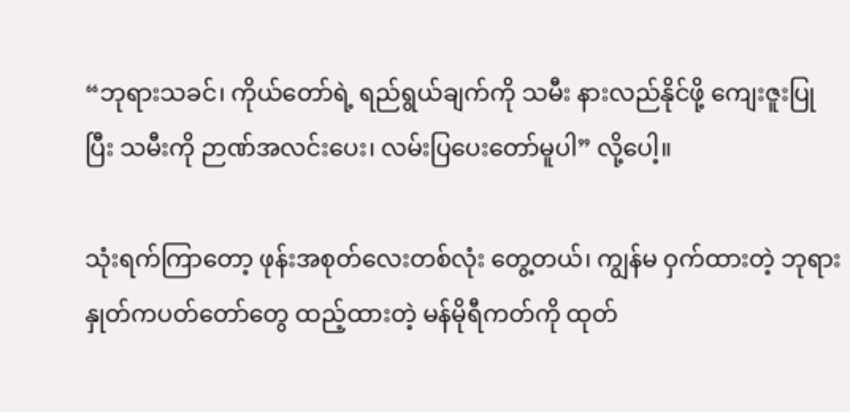“ဘုရားသခင်၊ ကိုယ်တော်ရဲ့ ရည်ရွယ်ချက်ကို သမီး နားလည်နိုင်ဖို့ ကျေးဇူးပြုပြီး သမီးကို ဉာဏ်အလင်းပေး၊ လမ်းပြပေးတော်မူပါ” လို့ပေါ့။

သုံးရက်ကြာတော့ ဖုန်းအစုတ်လေးတစ်လုံး တွေ့တယ်၊ ကျွန်မ ဝှက်ထားတဲ့ ဘုရားနှုတ်ကပတ်တော်တွေ ထည့်ထားတဲ့ မန်မိုရီကတ်ကို ထုတ်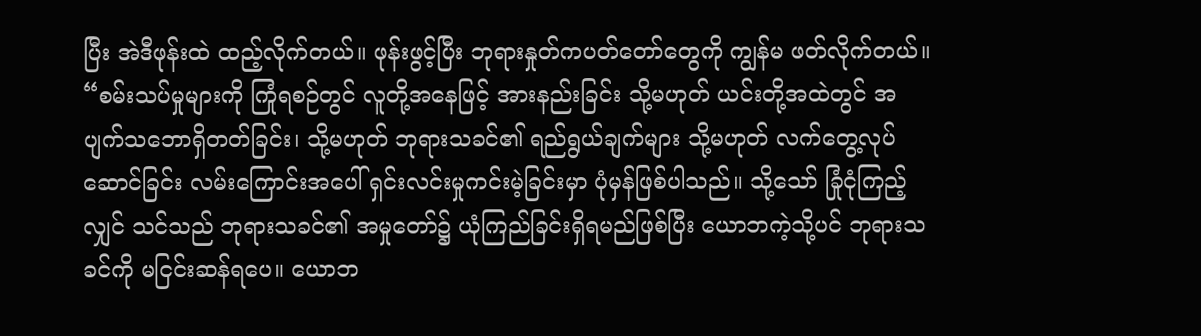ပြီး အဲဒီဖုန်းထဲ ထည့်လိုက်တယ်။ ဖုန်းဖွင့်ပြီး ဘုရားနှုတ်ကပတ်တော်တွေကို ကျွန်မ ဖတ်လိုက်တယ်။ “စမ်းသပ်မှုများကို ကြုံရစဉ်တွင် လူတို့အနေဖြင့် အားနည်းခြင်း သို့မဟုတ် ယင်းတို့အထဲတွင် အပျက်သဘောရှိတတ်ခြင်း၊ သို့မဟုတ် ဘုရားသခင်၏ ရည်ရွယ်ချက်များ သို့မဟုတ် လက်တွေ့လုပ်ဆောင်ခြင်း လမ်းကြောင်းအပေါ် ရှင်းလင်းမှုကင်းမဲ့ခြင်းမှာ ပုံမှန်ဖြစ်ပါသည်။ သို့သော် ခြုံငုံကြည့်လျှင် သင်သည် ဘုရားသခင်၏ အမှုတော်၌ ယုံကြည်ခြင်းရှိရမည်ဖြစ်ပြီး ယောဘကဲ့သို့ပင် ဘုရားသခင်ကို မငြင်းဆန်ရပေ။ ယောဘ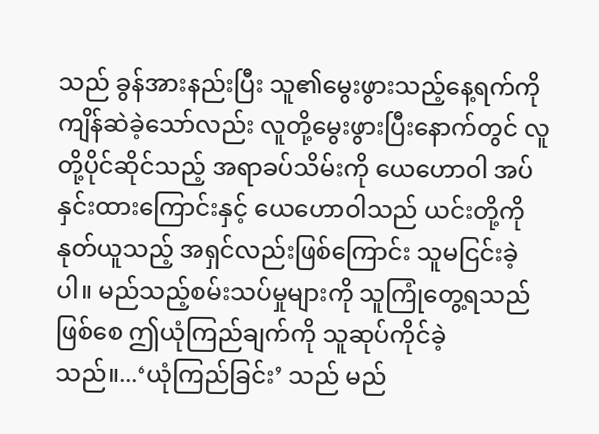သည် ခွန်အားနည်းပြီး သူ၏မွေးဖွားသည့်နေ့ရက်ကို ကျိန်ဆဲခဲ့သော်လည်း လူတို့မွေးဖွားပြီးနောက်တွင် လူတို့ပိုင်ဆိုင်သည့် အရာခပ်သိမ်းကို ယေဟောဝါ အပ်နှင်းထားကြောင်းနှင့် ယေဟောဝါသည် ယင်းတို့ကို နုတ်ယူသည့် အရှင်လည်းဖြစ်ကြောင်း သူမငြင်းခဲ့ပါ။ မည်သည့်စမ်းသပ်မှုများကို သူကြုံတွေ့ရသည်ဖြစ်စေ ဤယုံကြည်ချက်ကို သူဆုပ်ကိုင်ခဲ့သည်။...‘ယုံကြည်ခြင်း’ သည် မည်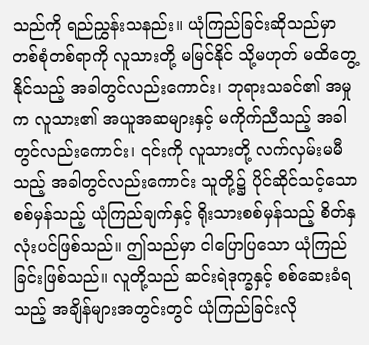သည်ကို ရည်ညွှန်းသနည်း။ ယုံကြည်ခြင်းဆိုသည်မှာ တစ်စုံတစ်ရာကို လူသားတို့ မမြင်နိုင် သို့မဟုတ် မထိတွေ့နိုင်သည့် အခါတွင်လည်းကောင်း၊ ဘုရားသခင်၏ အမှုက လူသား၏ အယူအဆများနှင့် မကိုက်ညီသည့် အခါတွင်လည်းကောင်း၊ ၎င်းကို လူသားတို့ လက်လှမ်းမမီသည့် အခါတွင်လည်းကောင်း သူတို့၌ ပိုင်ဆိုင်သင့်သော စစ်မှန်သည့် ယုံကြည်ချက်နှင့် ရိုးသားစစ်မှန်သည့် စိတ်နှလုံးပင်ဖြစ်သည်။ ဤသည်မှာ ငါပြောပြသော ယုံကြည်ခြင်းဖြစ်သည်။ လူတို့သည် ဆင်းရဲဒုက္ခနှင့် စစ်ဆေးခံရသည့် အချိန်များအတွင်းတွင် ယုံကြည်ခြင်းလို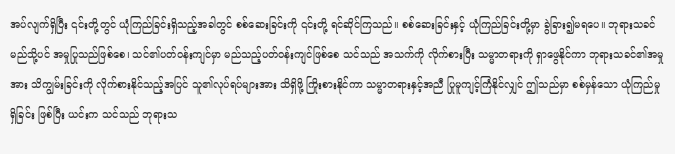အပ်လျက်ရှိပြီး ၎င်းတို့တွင် ယုံကြည်ခြင်းရှိသည့်အခါတွင် စစ်ဆေးခြင်းကို ၎င်းတို့ ရင်ဆိုင်ကြသည်။ စစ်ဆေးခြင်းနှင့် ယုံကြည်ခြင်းတို့မှာ ခွဲခြား၍မရပေ။ ဘုရားသခင် မည်သို့ပင် အမှုပြုသည်ဖြစ်စေ၊ သင်၏ပတ်ဝန်းကျင်မှာ မည်သည့်ပတ်ဝန်းကျင်ဖြစ်စေ သင်သည် အသက်ကို လိုက်စားပြီး သမ္မာတရားကို ရှာ‌ဖွေနိုင်ကာ ဘုရားသခင်၏အမှုအား သိကျွမ်းခြင်းကို လိုက်စားနိုင်သည့်အပြင် သူ၏လုပ်ရပ်များအား သိရှိဖို့ ကြိုးစားနိုင်ကာ သမ္မာတရားနှင့်အညီ ပြုမူကျင့်ကြံနိုင်လျှင် ဤသည်မှာ စစ်မှန်သော ယုံကြည်မှု ရှိခြင်း ဖြစ်ပြီး ယင်းက သင်သည် ဘုရားသ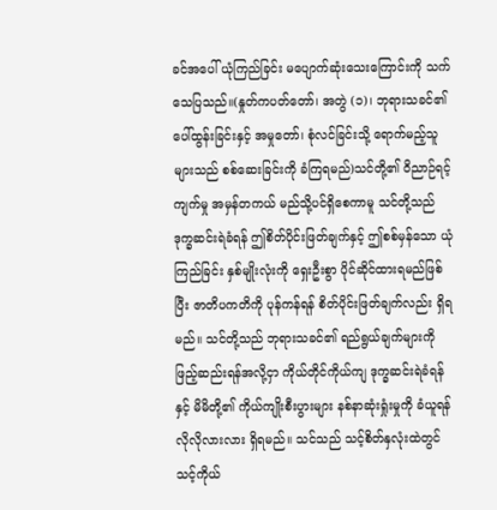ခင်အပေါ် ယုံကြည်ခြင်း မပျောက်ဆုံးသေးကြောင်းကို သက်သေပြသည်။(နှုတ်ကပတ်တော်၊ အတွဲ (၁)၊ ဘုရားသခင်၏ ပေါ်ထွန်းခြင်းနှင့် အမှုတော်၊ စုံလင်ခြင်းသို့ ရောက်မည့်သူများသည် စစ်ဆေးခြင်းကို ခံကြရမည်)သင်တို့၏ ဝိညာဉ်ရင့်ကျက်မှု အမှန်တကယ် မည်သို့ပင်ရှိစေကာမူ သင်တို့သည် ဒုက္ခဆင်းရဲခံရန် ဤစိတ်ပိုင်းဖြတ်ချက်နှင့် ဤစစ်မှန်သော ယုံကြည်ခြင်း နှစ်မျိုးလုံးကို ရှေးဦးစွာ ပိုင်ဆိုင်ထားရမည်ဖြစ်ပြီး ဇာတိပကတိကို ပုန်ကန်ရန် စိတ်ပိုင်းဖြတ်ချက်လည်း ရှိရမည်။ သင်တို့သည် ဘုရားသခင်၏ ရည်ရွယ်ချက်များကို ဖြည့်ဆည်းရန်အလို့ငှာ ကိုယ်တိုင်ကိုယ်ကျ ဒုက္ခဆင်းရဲခံရန်နှင့် မိမိတို့၏ ကိုယ်ကျိုးစီးပွားများ နစ်နာဆုံးရှုံးမှုကို ခံယူရန် လိုလိုလားလား ရှိရမည်။ သင်သည် သင့်စိတ်နှလုံးထဲတွင် သင့်ကိုယ်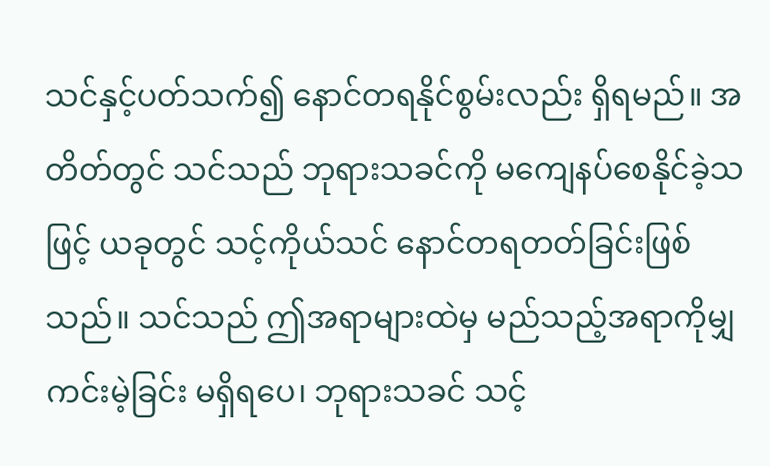သင်နှင့်ပတ်သက်၍ နောင်တရနိုင်စွမ်းလည်း ရှိရမည်။ အတိတ်တွင် သင်သည် ဘုရားသခင်ကို မကျေနပ်စေနိုင်ခဲ့သဖြင့် ယခုတွင် သင့်ကိုယ်သင် နောင်တရတတ်ခြင်းဖြစ်သည်။ သင်သည် ဤအရာများထဲမှ မည်သည့်အရာကိုမျှ ကင်းမဲ့ခြင်း မရှိရပေ၊ ဘုရားသခင် သင့်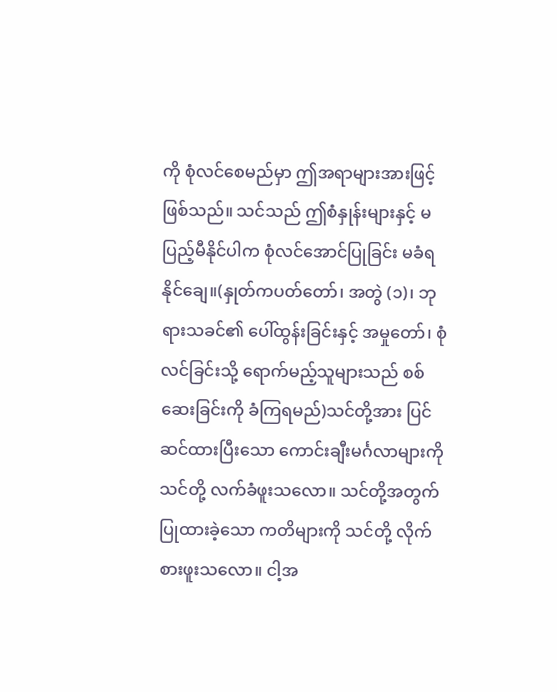ကို စုံလင်စေမည်မှာ ဤအရာများအားဖြင့် ဖြစ်သည်။ သင်သည် ဤစံနှုန်းများနှင့် မပြည့်မီနိုင်ပါက စုံလင်အောင်ပြုခြင်း မခံရနိုင်ချေ။(နှုတ်ကပတ်တော်၊ အတွဲ (၁)၊ ဘုရားသခင်၏ ပေါ်ထွန်းခြင်းနှင့် အမှုတော်၊ စုံလင်ခြင်းသို့ ရောက်မည့်သူများသည် စစ်ဆေးခြင်းကို ခံကြရမည်)သင်တို့အား ပြင်ဆင်ထားပြီးသော ကောင်းချီးမင်္ဂလာများကို သင်တို့ လက်ခံဖူးသလော။ သင်တို့အတွက် ပြုထားခဲ့သော ကတိများကို သင်တို့ လိုက်စားဖူးသလော။ ငါ့အ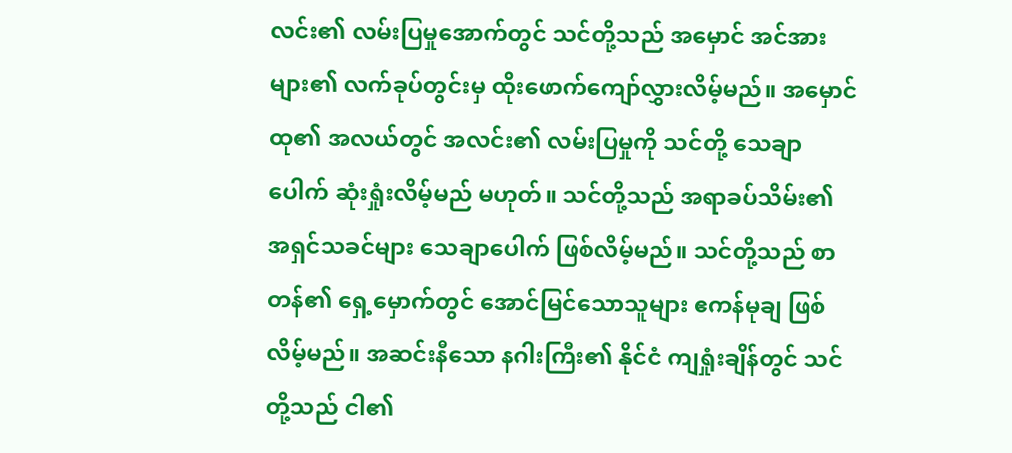လင်း၏ လမ်းပြမှုအောက်တွင် သင်တို့သည် အမှောင် အင်အားများ၏ လက်ခုပ်တွင်းမှ ထိုးဖောက်ကျော်လွှားလိမ့်မည်။ အမှောင်ထု၏ အလယ်တွင် အလင်း၏ လမ်းပြမှုကို သင်တို့ သေချာပေါက် ဆုံးရှုံးလိမ့်မည် မဟုတ်။ သင်တို့သည် အရာခပ်သိမ်း၏ အရှင်သခင်များ သေချာပေါက် ဖြစ်လိမ့်မည်။ သင်တို့သည် စာတန်၏ ရှေ့မှောက်တွင် အောင်မြင်သောသူများ ဧကန်မုချ ဖြစ်လိမ့်မည်။ အဆင်းနီသော နဂါးကြီး၏ နိုင်ငံ ကျရှုံးချိန်တွင် သင်တို့သည် ငါ၏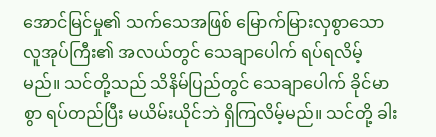အောင်မြင်မှု၏ သက်သေအဖြစ် မြောက်မြားလှစွာသော လူအုပ်ကြီး၏ အလယ်တွင် သေချာပေါက် ရပ်ရလိမ့်မည်။ သင်တို့သည် သိနိမ်ပြည်တွင် သေချာပေါက် ခိုင်မာစွာ ရပ်တည်ပြီး မယိမ်းယိုင်ဘဲ ရှိကြလိမ့်မည်။ သင်တို့ ခါး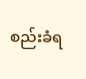စည်းခံရ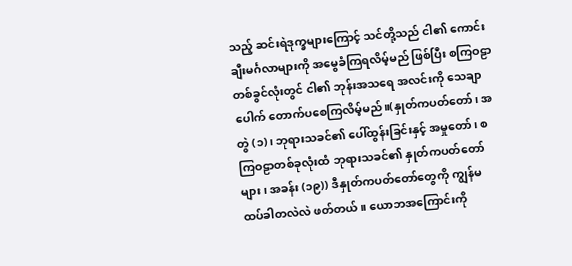သည့် ဆင်းရဲဒုက္ခများကြောင့် သင်တို့သည် ငါ၏ ကောင်းချီးမင်္ဂလာများကို အမွေခံကြရလိမ့်မည် ဖြစ်ပြီး စကြဝဠာ တစ်ခွင်လုံးတွင် ငါ၏ ဘုန်းအသရေ အလင်းကို သေချာပေါက် တောက်ပစေကြလိမ့်မည်။(နှုတ်ကပတ်တော်၊ အတွဲ (၁)၊ ဘုရားသခင်၏ ပေါ်ထွန်းခြင်းနှင့် အမှုတော်၊ စကြဝဠာတစ်ခုလုံးထံ ဘုရားသခင်၏ နှုတ်ကပတ်တော်များ၊ အခန်း (၁၉)) ဒီနှုတ်ကပတ်တော်တွေကို ကျွန်မ ထပ်ခါတလဲလဲ ဖတ်တယ်။ ယောဘအကြောင်းကို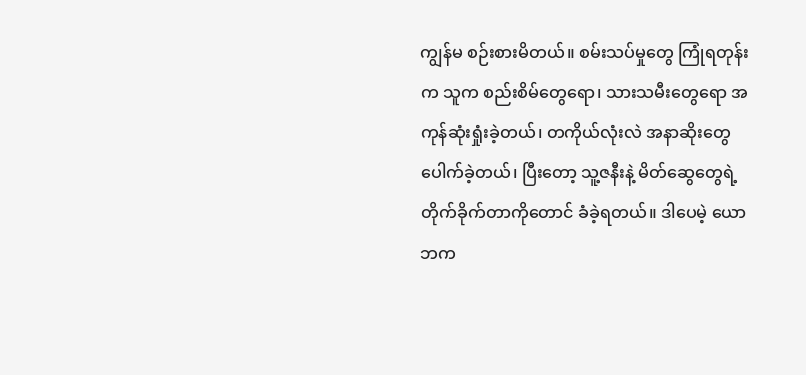ကျွန်မ စဉ်းစားမိတယ်။ စမ်းသပ်မှုတွေ ကြုံရတုန်းက သူက စည်းစိမ်တွေရော၊ သားသမီးတွေရော အကုန်ဆုံးရှုံးခဲ့တယ်၊ တကိုယ်လုံးလဲ အနာဆိုးတွေ ပေါက်ခဲ့တယ်၊ ပြီးတော့ သူ့ဇနီးနဲ့ မိတ်ဆွေတွေရဲ့ တိုက်ခိုက်တာကိုတောင် ခံခဲ့ရတယ်။ ဒါပေမဲ့ ယောဘက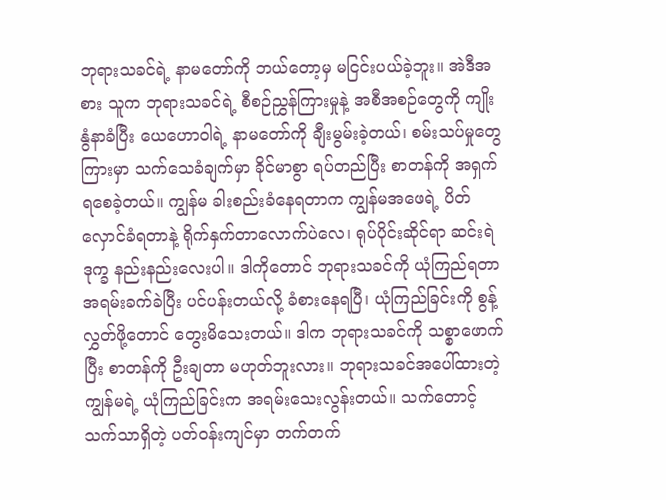ဘုရားသခင်ရဲ့ နာမတော်ကို ဘယ်တော့မှ မငြင်းပယ်ခဲ့ဘူး။ အဲဒီအစား သူက ဘုရားသခင်ရဲ့ စီစဉ်ညွှန်ကြားမှုနဲ့ အစီအစဉ်တွေကို ကျိုးနွံနာခံပြီး ယေဟောဝါရဲ့ နာမတော်ကို ချီးမွမ်းခဲ့တယ်၊ စမ်းသပ်မှုတွေကြားမှာ သက်သေခံချက်မှာ ခိုင်မာစွာ ရပ်တည်ပြီး စာတန်ကို အရှက်ရစေခဲ့တယ်။ ကျွန်မ ခါးစည်းခံနေရတာက ကျွန်မအဖေရဲ့ ပိတ်လှောင်ခံရတာနဲ့ ရိုက်နှက်တာလောက်ပဲလေ၊ ရုပ်ပိုင်းဆိုင်ရာ ဆင်းရဲဒုက္ခ နည်းနည်းလေးပါ။ ဒါကိုတောင် ဘုရားသခင်ကို ယုံကြည်ရတာ အရမ်းခက်ခဲပြီး ပင်ပန်းတယ်လို့ ခံစားနေရပြီ၊ ယုံကြည်ခြင်းကို စွန့်လွှတ်ဖို့တောင် တွေးမိသေးတယ်။ ဒါက ဘုရားသခင်ကို သစ္စာဖောက်ပြီး စာတန်ကို ဦးချတာ မဟုတ်ဘူးလား။ ဘုရားသခင်အပေါ်ထားတဲ့ ကျွန်မရဲ့ ယုံကြည်ခြင်းက အရမ်းသေးလွန်းတယ်။ သက်တောင့်သက်သာရှိတဲ့ ပတ်ဝန်းကျင်မှာ တက်တက်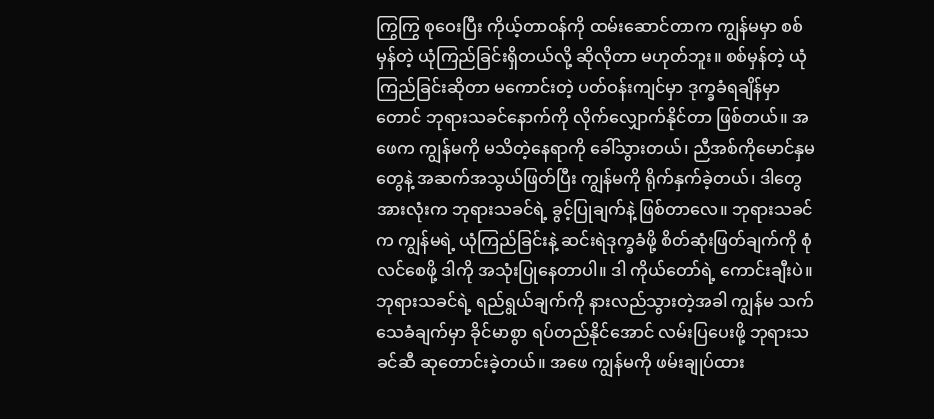ကြွကြွ စုဝေးပြီး ကိုယ့်တာဝန်ကို ထမ်းဆောင်တာက ကျွန်မမှာ စစ်မှန်တဲ့ ယုံကြည်ခြင်းရှိတယ်လို့ ဆိုလိုတာ မဟုတ်ဘူး။ စစ်မှန်တဲ့ ယုံကြည်ခြင်းဆိုတာ မကောင်းတဲ့ ပတ်ဝန်းကျင်မှာ ဒုက္ခခံရချိန်မှာတောင် ဘုရားသခင်နောက်ကို လိုက်လျှောက်နိုင်တာ ဖြစ်တယ်။ အဖေက ကျွန်မကို မသိတဲ့နေရာကို ခေါ်သွားတယ်၊ ညီအစ်ကိုမောင်နှမတွေနဲ့ အဆက်အသွယ်ဖြတ်ပြီး ကျွန်မကို ရိုက်နှက်ခဲ့တယ်၊ ဒါတွေအားလုံးက ဘုရားသခင်ရဲ့ ခွင့်ပြုချက်နဲ့ ဖြစ်တာလေ။ ဘုရားသခင်က ကျွန်မရဲ့ ယုံကြည်ခြင်းနဲ့ ဆင်းရဲဒုက္ခခံဖို့ စိတ်ဆုံးဖြတ်ချက်ကို စုံလင်စေဖို့ ဒါကို အသုံးပြုနေတာပါ။ ဒါ ကိုယ်တော်ရဲ့ ကောင်းချီးပဲ။ ဘုရားသခင်ရဲ့ ရည်ရွယ်ချက်ကို နားလည်သွားတဲ့အခါ ကျွန်မ သက်သေခံချက်မှာ ခိုင်မာစွာ ရပ်တည်နိုင်အောင် လမ်းပြပေးဖို့ ဘုရားသခင်ဆီ ဆုတောင်းခဲ့တယ်။ အဖေ ကျွန်မကို ဖမ်းချုပ်ထား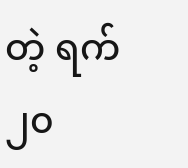တဲ့ ရက် ၂၀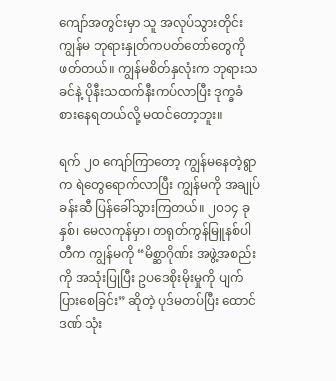ကျော်အတွင်းမှာ သူ အလုပ်သွားတိုင်း ကျွန်မ ဘုရားနှုတ်ကပတ်တော်တွေကို ဖတ်တယ်။ ကျွန်မစိတ်နှလုံးက ဘုရားသခင်နဲ့ ပိုနီးသထက်နီးကပ်လာပြီး ဒုက္ခခံစားနေရတယ်လို့ မထင်တော့ဘူး။

ရက် ၂၀ ကျော်ကြာတော့ ကျွန်မနေတဲ့ရွာက ရဲတွေရောက်လာပြီး ကျွန်မကို အချုပ်ခန်းဆီ ပြန်ခေါ်သွားကြတယ်။ ၂၀၁၄ ခုနှစ်၊ မေလကုန်မှာ၊ တရုတ်ကွန်မြူနစ်ပါတီက ကျွန်မကို “မိစ္ဆာဂိုဏ်း အဖွဲ့အစည်းကို အသုံးပြုပြီး ဥပဒေစိုးမိုးမှုကို ပျက်ပြားစေခြင်း” ဆိုတဲ့ ပုဒ်မတပ်ပြီး ထောင်ဒဏ် သုံး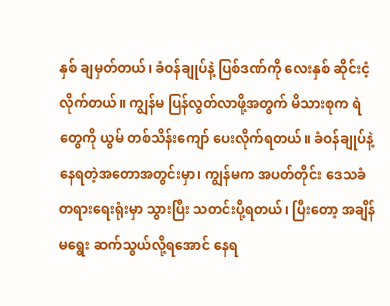နှစ် ချမှတ်တယ်၊ ခံဝန်ချုပ်နဲ့ ပြစ်ဒဏ်ကို လေးနှစ် ဆိုင်းငံ့လိုက်တယ်။ ကျွန်မ ပြန်လွတ်လာဖို့အတွက် မိသားစုက ရဲတွေကို ယွမ် တစ်သိန်းကျော် ပေးလိုက်ရတယ်။ ခံဝန်ချုပ်နဲ့ နေရတဲ့အတောအတွင်းမှာ၊ ကျွန်မက အပတ်တိုင်း ဒေသခံ တရားရေးရုံးမှာ သွားပြီး သတင်းပို့ရတယ်၊ ပြီးတော့ အချိန်မရွေး ဆက်သွယ်လို့ရအောင် နေရ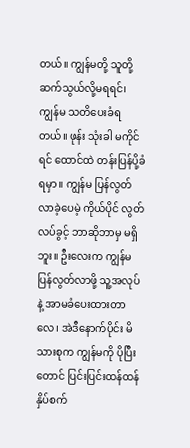တယ်။ ကျွန်မတို့ သူတို့ ဆက်သွယ်လို့မရရင်၊ ကျွန်မ သတိပေးခံရတယ်။ ဖုန်း သုံးခါ မကိုင်ရင် ထောင်ထဲ တန်းပြန်ပို့ခံရမှာ။ ကျွန်မ ပြန်လွတ်လာခဲ့ပေမဲ့ ကိုယ်ပိုင် လွတ်လပ်ခွင့် ဘာဆိုဘာမှ မရှိဘူး။ ဦးလေးက ကျွန်မ ပြန်လွတ်လာဖို့ သူ့အလုပ်နဲ့ အာမခံပေးထားတာလေ၊ အဲဒီနောက်ပိုင်း မိသားစုက ကျွန်မကို ပိုပြီးတောင် ပြင်းပြင်းထန်ထန် နှိပ်စက်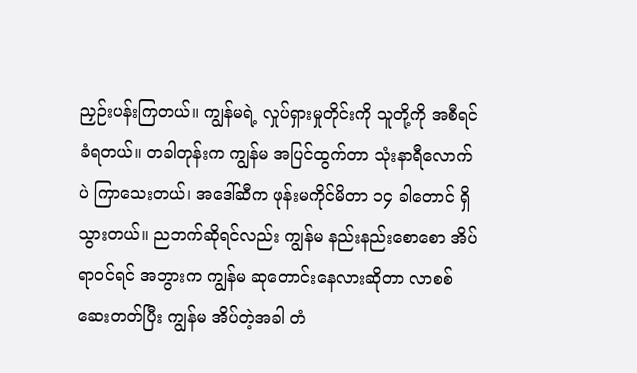ညှဉ်းပန်းကြတယ်။ ကျွန်မရဲ့ လှုပ်ရှားမှုတိုင်းကို သူတို့ကို အစီရင်ခံရတယ်။ တခါတုန်းက ကျွန်မ အပြင်ထွက်တာ သုံးနာရီလောက်ပဲ ကြာသေးတယ်၊ အဒေါ်ဆီက ဖုန်းမကိုင်မိတာ ၁၄ ခါတောင် ရှိသွားတယ်။ ညဘက်ဆိုရင်လည်း ကျွန်မ နည်းနည်းစောစော အိပ်ရာဝင်ရင် အဘွားက ကျွန်မ ဆုတောင်းနေလားဆိုတာ လာစစ်ဆေးတတ်ပြီး ကျွန်မ အိပ်တဲ့အခါ တံ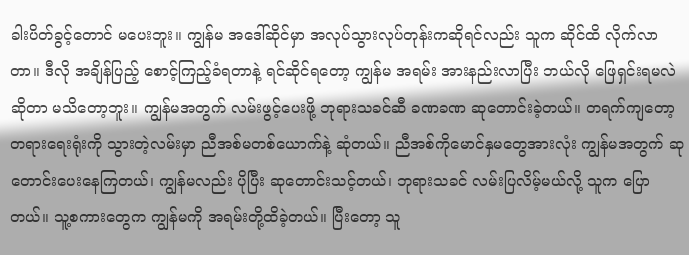ခါးပိတ်ခွင့်တောင် မပေးဘူး။ ကျွန်မ အဒေါ်ဆိုင်မှာ အလုပ်သွားလုပ်တုန်းကဆိုရင်လည်း သူက ဆိုင်ထိ လိုက်လာတာ။ ဒီလို အချိန်ပြည့် စောင့်ကြည့်ခံရတာနဲ့ ရင်ဆိုင်ရတော့ ကျွန်မ အရမ်း အားနည်းလာပြီး ဘယ်လို ဖြေရှင်းရမလဲဆိုတာ မသိတော့ဘူး။ ကျွန်မအတွက် လမ်းဖွင့်ပေးဖို့ ဘုရားသခင်ဆီ ခဏခဏ ဆုတောင်းခဲ့တယ်။ တရက်ကျတော့ တရားရေးရုံးကို သွားတဲ့လမ်းမှာ ညီအစ်မတစ်ယောက်နဲ့ ဆုံတယ်။ ညီအစ်ကိုမောင်နှမတွေအားလုံး ကျွန်မအတွက် ဆုတောင်းပေးနေကြတယ်၊ ကျွန်မလည်း ပိုပြီး ဆုတောင်းသင့်တယ်၊ ဘုရားသခင် လမ်းပြလိမ့်မယ်လို့ သူက ပြောတယ်။ သူ့စကားတွေက ကျွန်မကို အရမ်းတို့ထိခဲ့တယ်။ ပြီးတော့ သူ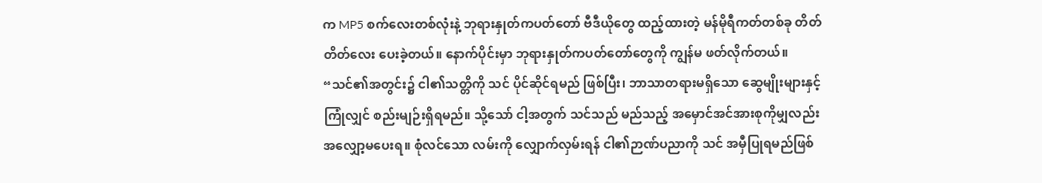က MP5 စက်လေးတစ်လုံးနဲ့ ဘုရားနှုတ်ကပတ်တော် ဗီဒီယိုတွေ ထည့်ထားတဲ့ မန်မိုရီကတ်တစ်ခု တိတ်တိတ်လေး ပေးခဲ့တယ်။ နောက်ပိုင်းမှာ ဘုရားနှုတ်ကပတ်တော်တွေကို ကျွန်မ ဖတ်လိုက်တယ်။ “သင်၏အတွင်း၌ ငါ၏သတ္တိကို သင် ပိုင်ဆိုင်ရမည် ဖြစ်ပြီး၊ ဘာသာတရားမရှိသော ဆွေမျိုးများနှင့်ကြုံလျှင် စည်းမျဉ်းရှိရမည်။ သို့သော် ငါ့အတွက် သင်သည် မည်သည့် အမှောင်အင်အားစုကိုမျှလည်း အလျှော့မပေးရ။ စုံလင်သော လမ်းကို လျှောက်လှမ်းရန် ငါ၏ဉာဏ်ပညာကို သင် အမှီပြုရမည်ဖြစ်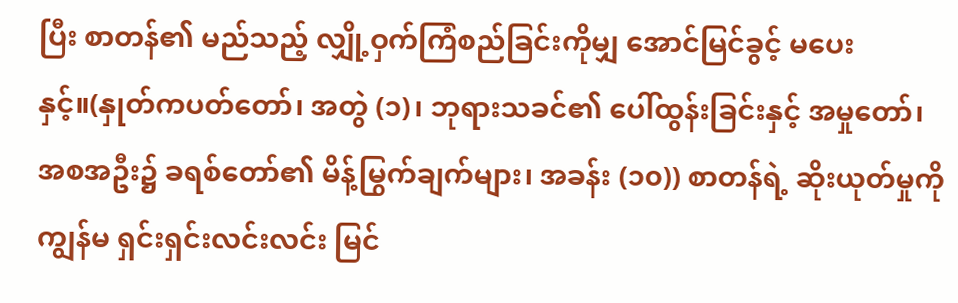ပြီး စာတန်၏ မည်သည့် လျှို့ဝှက်ကြံစည်ခြင်းကိုမျှ အောင်မြင်ခွင့် မပေးနှင့်။(နှုတ်ကပတ်တော်၊ အတွဲ (၁)၊ ဘုရားသခင်၏ ပေါ်ထွန်းခြင်းနှင့် အမှုတော်၊ အစအဦး၌ ခရစ်တော်၏ မိန့်မြွက်ချက်များ၊ အခန်း (၁၀)) စာတန်ရဲ့ ဆိုးယုတ်မှုကို ကျွန်မ ရှင်းရှင်းလင်းလင်း မြင်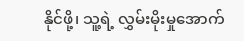နိုင်ဖို့၊ သူ့ရဲ့ လွှမ်းမိုးမှုအောက်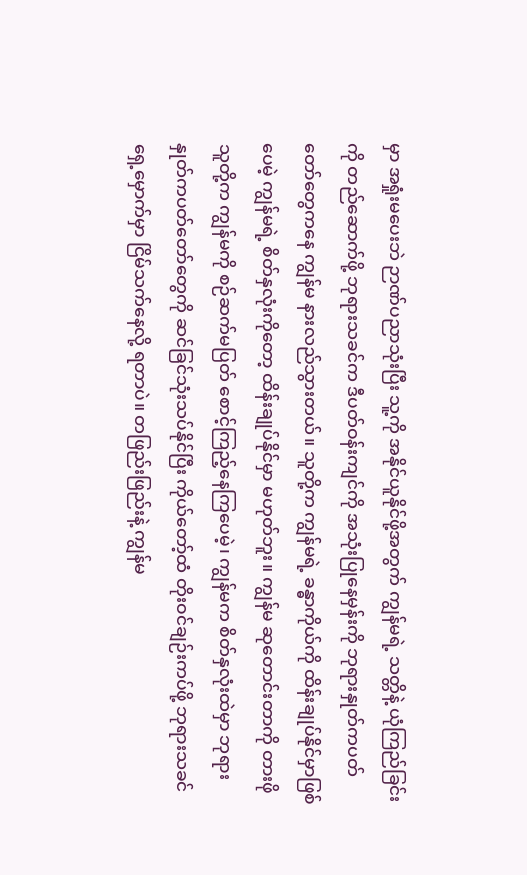မှာ အရှုံးမပေးဘဲ ဉာဏ်ပညာသုံးပြီး သူ့ကို အနိုင်ယူနိုင်ဖို့အတွက် ကျွန်မရဲ့ သတ္တိနဲ့ ယုံကြည်ခြင်းကို တည်ဆောက်ဖို့ ဘုရားသခင်က ဒီပတ်ဝန်းကျင်ကို အသုံးပြုနေမှန်းကို ဘုရားနှုတ်ကပတ်တော်တွေကနေ ကျွန်မ နားလည်သွားတယ်။ သူတို့က ကျွန်မရဲ့ ခန္ဓာကိုယ်ကို ထိန်းချုပ်နိုင်မှာဖြစ်ပေမဲ့ ကျွန်မရဲ့ စိတ်နှလုံးကိုတော့ ထိန်းချုပ်နိုင်မှာ မဟုတ်ဘူး။ ကျွန်မ ဆုတောင်းတာကို တားဖို သူတို့က ကျွန်မကို စဉ်ဆက်မပြတ် စောင့်ကြည့်နေကြပေမဲ့၊ ကျွန်မက စိတ်နှလုံးထဲမှာ ဘုရားနှုတ်ကပတ်တော်တွေကို ဆင်ခြင်သုံးသပ်နိုင်ပြီး ကိုယ်တော့်ထံ တိုးဝင်ချဉ်းကပ်ဖို့ ဘုရားသခင်ရှေ့မှောက်မှာ ငြိမ်သက်နေလို့ ရတာပဲ။ တဖြည်းဖြည်းနဲ့ ကျွန်မ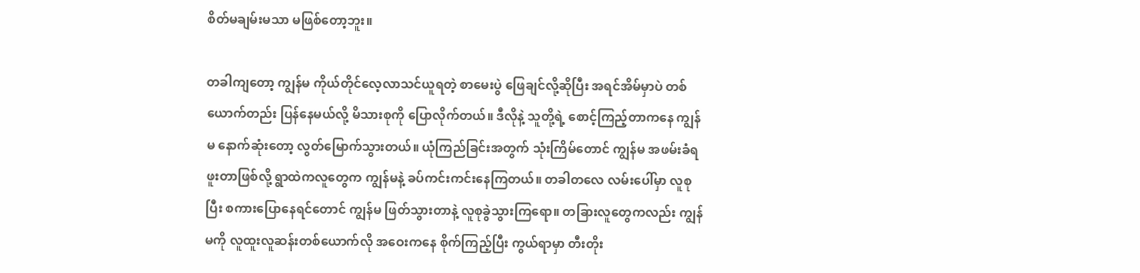စိတ်မချမ်းမသာ မဖြစ်တော့ဘူး။

တခါကျတော့ ကျွန်မ ကိုယ်တိုင်လေ့လာသင်ယူရတဲ့ စာမေးပွဲ ဖြေချင်လို့ဆိုပြီး အရင်အိမ်မှာပဲ တစ်ယောက်တည်း ပြန်နေမယ်လို့ မိသားစုကို ပြောလိုက်တယ်။ ဒီလိုနဲ့ သူတို့ရဲ့ စောင့်ကြည့်တာကနေ ကျွန်မ နောက်ဆုံးတော့ လွတ်မြောက်သွားတယ်။ ယုံကြည်ခြင်းအတွက် သုံးကြိမ်တောင် ကျွန်မ အဖမ်းခံရဖူးတာဖြစ်လို့ ရွာထဲကလူတွေက ကျွန်မနဲ့ ခပ်ကင်းကင်းနေကြတယ်။ တခါတလေ လမ်းပေါ်မှာ လူစုပြီး စကားပြောနေရင်တောင် ကျွန်မ ဖြတ်သွားတာနဲ့ လူစုခွဲသွားကြရော။ တခြားလူတွေကလည်း ကျွန်မကို လူထူးလူဆန်းတစ်ယောက်လို အဝေးကနေ စိုက်ကြည့်ပြီး ကွယ်ရာမှာ တီးတိုး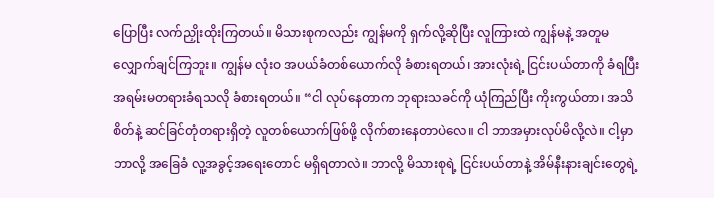ပြောပြီး လက်ညှိုးထိုးကြတယ်။ မိသားစုကလည်း ကျွန်မကို ရှက်လို့ဆိုပြီး လူကြားထဲ ကျွန်မနဲ့ အတူမလျှောက်ချင်ကြဘူး။ ကျွန်မ လုံးဝ အပယ်ခံတစ်ယောက်လို ခံစားရတယ်၊ အားလုံးရဲ့ ငြင်းပယ်တာကို ခံရပြီး အရမ်းမတရားခံရသလို ခံစားရတယ်။ “ငါ လုပ်နေတာက ဘုရားသခင်ကို ယုံကြည်ပြီး ကိုးကွယ်တာ၊ အသိစိတ်နဲ့ ဆင်ခြင်တုံတရားရှိတဲ့ လူတစ်ယောက်ဖြစ်ဖို့ လိုက်စားနေတာပဲလေ။ ငါ ဘာအမှားလုပ်မိလို့လဲ။ ငါ့မှာ ဘာလို့ အခြေခံ လူ့အခွင့်အရေးတောင် မရှိရတာလဲ။ ဘာလို့ မိသားစုရဲ့ ငြင်းပယ်တာနဲ့ အိမ်နီးနားချင်းတွေရဲ့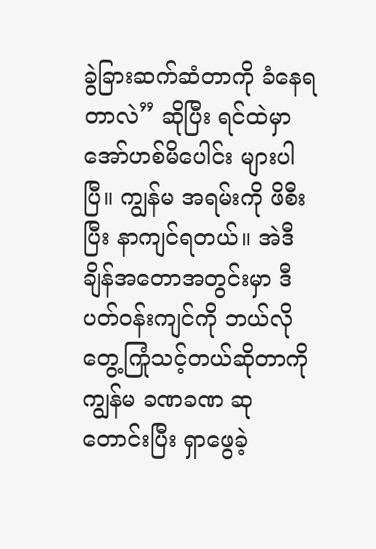ခွဲခြားဆက်ဆံတာကို ခံနေရတာလဲ” ဆိုပြီး ရင်ထဲမှာ အော်ဟစ်မိပေါင်း များပါပြီ။ ကျွန်မ အရမ်းကို ဖိစီးပြီး နာကျင်ရတယ်။ အဲဒီချိန်အတောအတွင်းမှာ ဒီပတ်ဝန်းကျင်ကို ဘယ်လို တွေ့ကြုံသင့်တယ်ဆိုတာကို ကျွန်မ ခဏခဏ ဆုတောင်းပြီး ရှာဖွေခဲ့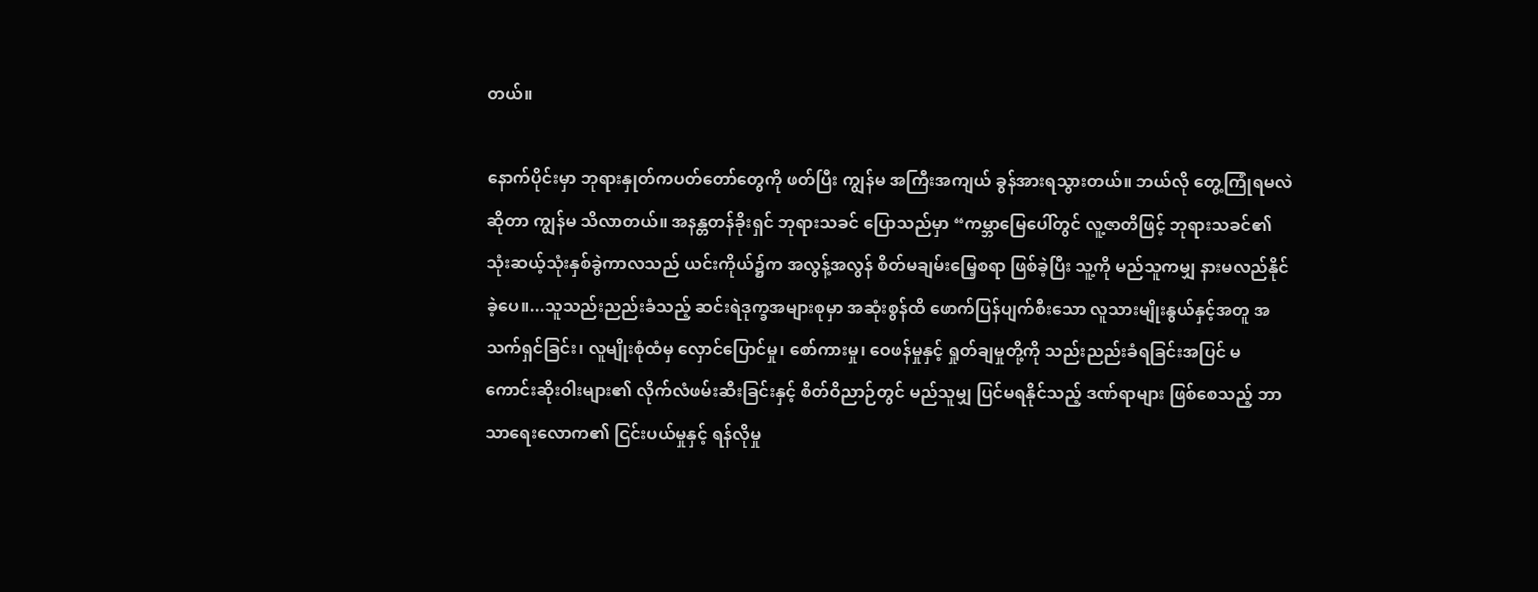တယ်။

နောက်ပိုင်းမှာ ဘုရားနှုတ်ကပတ်တော်တွေကို ဖတ်ပြီး ကျွန်မ အကြီးအကျယ် ခွန်အားရသွားတယ်။ ဘယ်လို တွေ့ကြုံရမလဲဆိုတာ ကျွန်မ သိလာတယ်။ အနန္တတန်ခိုးရှင် ဘုရားသခင် ပြောသည်မှာ “ကမ္ဘာမြေပေါ်တွင် လူ့ဇာတိဖြင့် ဘုရားသခင်၏ သုံးဆယ့်သုံးနှစ်ခွဲကာလသည် ယင်းကိုယ်၌က အလွန့်အလွန် စိတ်မချမ်းမြေ့စရာ ဖြစ်ခဲ့ပြီး သူ့ကို မည်သူကမျှ နားမလည်နိုင်ခဲ့ပေ။...သူသည်းညည်းခံသည့် ဆင်းရဲဒုက္ခအများစုမှာ အဆုံးစွန်ထိ ဖောက်ပြန်ပျက်စီးသော လူသားမျိုးနွယ်နှင့်အတူ အသက်ရှင်ခြင်း၊ လူမျိုးစုံထံမှ လှောင်ပြောင်မှု၊ စော်ကားမှု၊ ဝေဖန်မှုနှင့် ရှုတ်ချမှုတို့ကို သည်းညည်းခံရခြင်းအပြင် မကောင်းဆိုးဝါးများ၏ လိုက်လံဖမ်းဆီးခြင်းနှင့် စိတ်ဝိညာဉ်တွင် မည်သူမျှ ပြင်မရနိုင်သည့် ဒဏ်ရာများ ဖြစ်စေသည့် ဘာသာရေးလောက၏ ငြင်းပယ်မှုနှင့် ရန်လိုမှု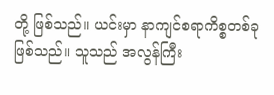တို့ ဖြစ်သည်။ ယင်းမှာ နာကျင်စရာကိစ္စတစ်ခု ဖြစ်သည်။ သူသည် အလွန်ကြီး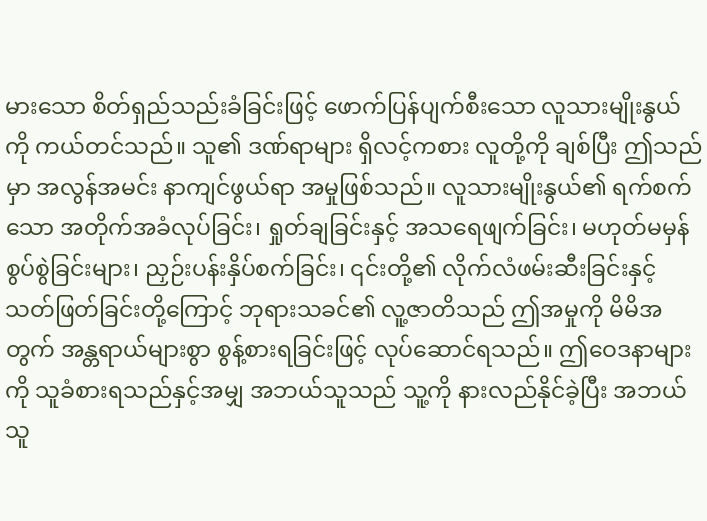မားသော စိတ်ရှည်သည်းခံခြင်းဖြင့် ဖောက်ပြန်ပျက်စီးသော လူသားမျိုးနွယ်ကို ကယ်တင်သည်။ သူ၏ ဒဏ်ရာများ ရှိလင့်ကစား လူတို့ကို ချစ်ပြီး ဤသည်မှာ အလွန်အမင်း နာကျင်ဖွယ်ရာ အမှုဖြစ်သည်။ လူသားမျိုးနွယ်၏ ရက်စက်သော အတိုက်အခံလုပ်ခြင်း၊ ရှုတ်ချခြင်းနှင့် အသရေဖျက်ခြင်း၊ မဟုတ်မမှန် စွပ်စွဲခြင်းများ၊ ညှဉ်းပန်းနှိပ်စက်ခြင်း၊ ၎င်းတို့၏ လိုက်လံဖမ်းဆီးခြင်းနှင့် သတ်ဖြတ်ခြင်းတို့ကြောင့် ဘုရားသခင်၏ လူ့ဇာတိသည် ဤအမှုကို မိမိအတွက် အန္တရာယ်များစွာ စွန့်စားရခြင်းဖြင့် လုပ်ဆောင်ရသည်။ ဤဝေဒနာများကို သူခံစားရသည်နှင့်အမျှ အဘယ်သူသည် သူ့ကို နားလည်နိုင်ခဲ့ပြီး အဘယ်သူ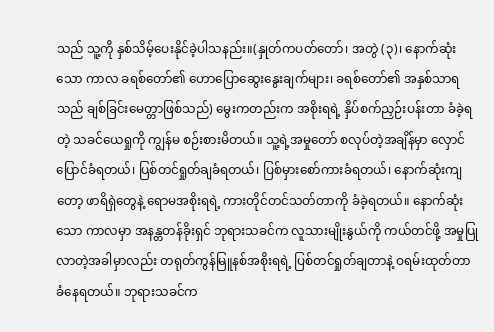သည် သူ့ကို နှစ်သိမ့်ပေးနိုင်ခဲ့ပါသနည်း။(နှုတ်ကပတ်တော်၊ အတွဲ (၃)၊ နောက်ဆုံးသော ကာလ ခရစ်တော်၏ ဟောပြောဆွေးနွေးချက်များ၊ ခရစ်တော်၏ အနှစ်သာရသည် ချစ်ခြင်းမေတ္တာဖြစ်သည်) မွေးကတည်းက အစိုးရရဲ့ နှိပ်စက်ညှဉ်းပန်းတာ ခံခဲ့ရတဲ့ သခင်ယေရှုကို ကျွန်မ စဉ်းစားမိတယ်။ သူ့ရဲ့အမှုတော် စလုပ်တဲ့အချိန်မှာ လှောင်ပြောင်ခံရတယ်၊ ပြစ်တင်ရှုတ်ချခံရတယ်၊ ပြစ်မှားစော်ကားခံရတယ်၊ နောက်ဆုံးကျတော့ ဖာရိရှဲတွေနဲ့ ရောမအစိုးရရဲ့ ကားတိုင်တင်သတ်တာကို ခံခဲ့ရတယ်။ နောက်ဆုံးသော ကာလမှာ အနန္တတန်ခိုးရှင် ဘုရားသခင်က လူသားမျိုးနွယ်ကို ကယ်တင်ဖို့ အမှုပြုလာတဲ့အခါမှာလည်း တရုတ်ကွန်မြူနစ်အစိုးရရဲ့ ပြစ်တင်ရှုတ်ချတာနဲ့ ဝရမ်းထုတ်တာ ခံနေရတယ်။ ဘုရားသခင်က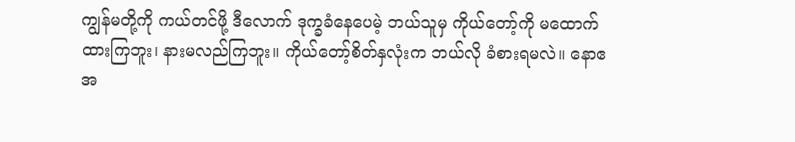ကျွန်မတို့ကို ကယ်တင်ဖို့ ဒီလောက် ဒုက္ခခံနေပေမဲ့ ဘယ်သူမှ ကိုယ်တော့်ကို မထောက်ထားကြဘူး၊ နားမလည်ကြဘူး။ ကိုယ်တော့်စိတ်နှလုံးက ဘယ်လို ခံစားရမလဲ။ နောဧအ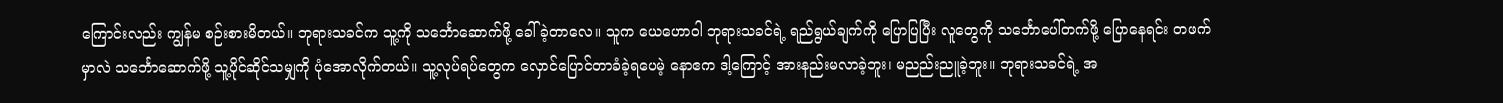ကြောင်းလည်း ကျွန်မ စဉ်းစားမိတယ်။ ဘုရားသခင်က သူ့ကို သင်္ဘောဆောက်ဖို့ ခေါ်ခဲ့တာလေ။ သူက ယေဟောဝါ ဘုရားသခင်ရဲ့ ရည်ရွယ်ချက်ကို ပြောပြပြီး လူတွေကို သင်္ဘောပေါ်တက်ဖို့ ပြောနေရင်း တဖက်မှာလဲ သင်္ဘောဆောက်ဖို့ သူ့ပိုင်ဆိုင်သမျှကို ပုံအောလိုက်တယ်။ သူ့လုပ်ရပ်တွေက လှောင်ပြောင်တာခံခဲ့ရပေမဲ့ နောဧက ဒါ့ကြောင့် အားနည်းမလာခဲ့ဘူး၊ မညည်းညူခဲ့ဘူး။ ဘုရားသခင်ရဲ့ အ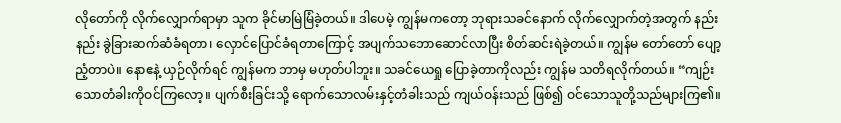လိုတော်ကို လိုက်လျှောက်ရာမှာ သူက ခိုင်မာမြဲမြံခဲ့တယ်။ ဒါပေမဲ့ ကျွန်မကတော့ ဘုရားသခင်နောက် လိုက်လျှောက်တဲ့အတွက် နည်းနည်း ခွဲခြားဆက်ဆံခံရတာ၊ လှောင်ပြောင်ခံရတာကြောင့် အပျက်သဘောဆောင်လာပြီး စိတ်ဆင်းရဲခဲ့တယ်။ ကျွန်မ တော်တော် ပျော့ညံ့တာပဲ။ နောဧနဲ့ ယှဉ်လိုက်ရင် ကျွန်မက ဘာမှ မဟုတ်ပါဘူး။ သခင်ယေရှု ပြောခဲ့တာကိုလည်း ကျွန်မ သတိရလိုက်တယ်။ “ကျဉ်းသောတံခါးကိုဝင်ကြလော့။ ပျက်စီးခြင်းသို့ ရောက်သောလမ်းနှင့်တံခါးသည် ကျယ်ဝန်းသည် ဖြစ်၍ ဝင်သောသူတို့သည်များကြ၏။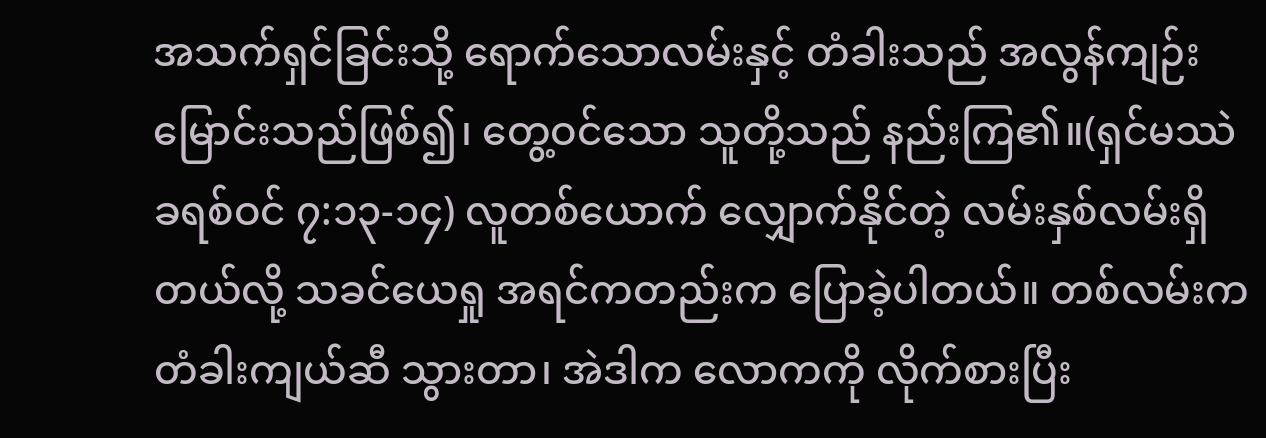အသက်ရှင်ခြင်းသို့ ရောက်သောလမ်းနှင့် တံခါးသည် အလွန်ကျဉ်းမြောင်းသည်ဖြစ်၍၊ တွေ့ဝင်သော သူတို့သည် နည်းကြ၏။(ရှင်မဿဲခရစ်ဝင် ၇:၁၃-၁၄) လူတစ်ယောက် လျှောက်နိုင်တဲ့ လမ်းနှစ်လမ်းရှိတယ်လို့ သခင်ယေရှု အရင်ကတည်းက ပြောခဲ့ပါတယ်။ တစ်လမ်းက တံခါးကျယ်ဆီ သွားတာ၊ အဲဒါက လောကကို လိုက်စားပြီး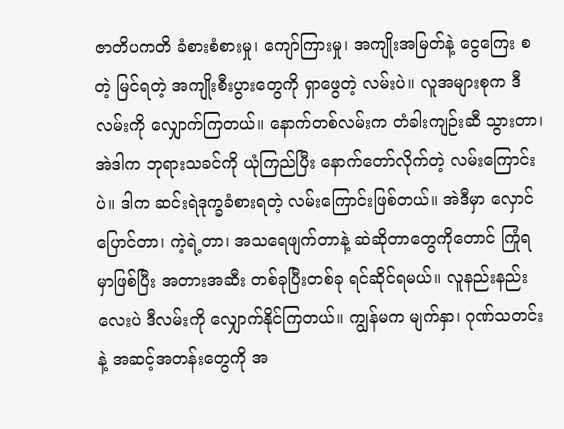ဇာတိပကတိ ခံစားစံစားမှု၊ ကျော်ကြားမှု၊ အကျိုးအမြတ်နဲ့ ငွေကြေး စတဲ့ မြင်ရတဲ့ အကျိုးစီးပွားတွေကို ရှာဖွေတဲ့ လမ်းပဲ။ လူအများစုက ဒီလမ်းကို လျှောက်ကြတယ်။ နောက်တစ်လမ်းက တံခါးကျဉ်းဆီ သွားတာ၊ အဲဒါက ဘုရားသခင်ကို ယုံကြည်ပြီး နောက်တော်လိုက်တဲ့ လမ်းကြောင်းပဲ။ ဒါက ဆင်းရဲဒုက္ခခံစားရတဲ့ လမ်းကြောင်းဖြစ်တယ်။ အဲဒီမှာ လှောင်ပြောင်တာ၊ ကဲ့ရဲ့တာ၊ အသရေဖျက်တာနဲ့ ဆဲဆိုတာတွေကိုတောင် ကြုံရမှာဖြစ်ပြီး အတားအဆီး တစ်ခုပြီးတစ်ခု ရင်ဆိုင်ရမယ်။ လူနည်းနည်းလေးပဲ ဒီလမ်းကို လျှောက်နိုင်ကြတယ်။ ကျွန်မက မျက်နှာ၊ ဂုဏ်သတင်းနဲ့ အဆင့်အတန်းတွေကို အ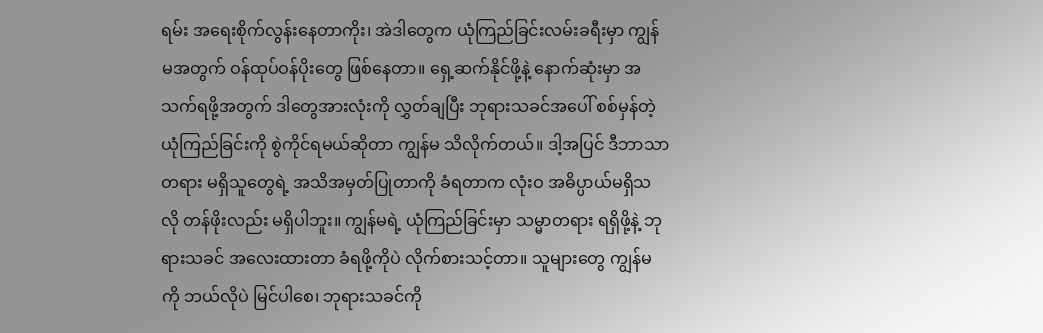ရမ်း အရေးစိုက်လွန်းနေတာကိုး၊ အဲဒါတွေက ယုံကြည်ခြင်းလမ်းခရီးမှာ ကျွန်မအတွက် ဝန်ထုပ်ဝန်ပိုးတွေ ဖြစ်နေတာ။ ရှေ့ဆက်နိုင်ဖို့နဲ့ နောက်ဆုံးမှာ အသက်ရဖို့အတွက် ဒါတွေအားလုံးကို လွှတ်ချပြီး ဘုရားသခင်အပေါ် စစ်မှန်တဲ့ ယုံကြည်ခြင်းကို စွဲကိုင်ရမယ်ဆိုတာ ကျွန်မ သိလိုက်တယ်။ ဒါ့အပြင် ဒီဘာသာတရား မရှိသူတွေရဲ့ အသိအမှတ်ပြုတာကို ခံရတာက လုံးဝ အဓိပ္ပာယ်မရှိသလို တန်ဖိုးလည်း မရှိပါဘူး။ ကျွန်မရဲ့ ယုံကြည်ခြင်းမှာ သမ္မာတရား ရရှိဖို့နဲ့ ဘုရားသခင် အလေးထားတာ ခံရဖို့ကိုပဲ လိုက်စားသင့်တာ။ သူများတွေ ကျွန်မကို ဘယ်လိုပဲ မြင်ပါစေ၊ ဘုရားသခင်ကို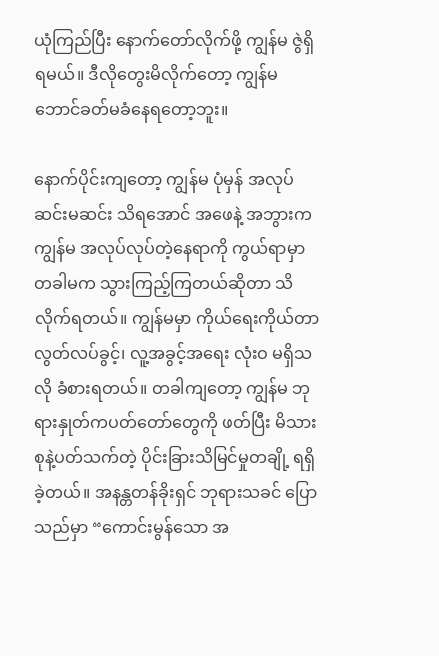ယုံကြည်ပြီး နောက်တော်လိုက်ဖို့ ကျွန်မ ဇွဲရှိရမယ်။ ဒီလိုတွေးမိလိုက်တော့ ကျွန်မ ဘောင်ခတ်မခံနေရတော့ဘူး။

နောက်ပိုင်းကျတော့ ကျွန်မ ပုံမှန် အလုပ်ဆင်းမဆင်း သိရအောင် အဖေနဲ့ အဘွားက ကျွန်မ အလုပ်လုပ်တဲ့နေရာကို ကွယ်ရာမှာ တခါမက သွားကြည့်ကြတယ်ဆိုတာ သိလိုက်ရတယ်။ ကျွန်မမှာ ကိုယ်ရေးကိုယ်တာ လွတ်လပ်ခွင့်၊ လူ့အခွင့်အရေး လုံးဝ မရှိသလို ခံစားရတယ်။ တခါကျတော့ ကျွန်မ ဘုရားနှုတ်ကပတ်တော်တွေကို ဖတ်ပြီး မိသားစုနဲ့ပတ်သက်တဲ့ ပိုင်းခြားသိမြင်မှုတချို့ ရရှိခဲ့တယ်။ အနန္တတန်ခိုးရှင် ဘုရားသခင် ပြောသည်မှာ “ကောင်းမွန်သော အ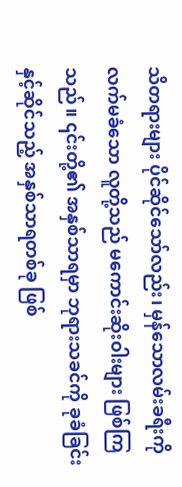သိတရားများ ပိုင်ဆိုင်သော်လည်း၊ မှန်သောလမ်းခရီးကို လက်မခံသော လူတို့သည် မကောင်းဆိုးဝါးများ ဖြစ်ကြသည်။ ၎င်းတို့၏ အနှစ်သာရမှာ ဘုရားသခင်ကို ခုခံခြင်းနှင့်ဆိုင်သည့် အနှစ်သာရတစ်ခု ဖြစ်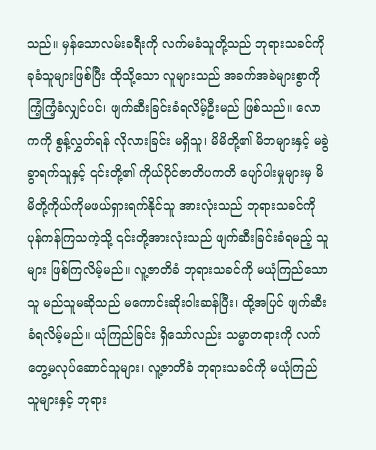သည်။ မှန်သောလမ်းခရီးကို လက်မခံသူတို့သည် ဘုရားသခင်ကို ခုခံသူများဖြစ်ပြီး ထိုသို့သော လူများသည် အခက်အခဲများစွာကို ကြံ့ကြံ့ခံလျှင်ပင်၊ ဖျက်ဆီးခြင်းခံရလိမ့်ဦးမည် ဖြစ်သည်။ လောကကို စွန့်လွှတ်ရန် လိုလားခြင်း မရှိသူ၊ မိမိတို့၏ မိဘများနှင့် မခွဲခွာရက်သူနှင့် ၎င်းတို့၏ ကိုယ်ပိုင်ဇာတိပကတိ ပျော်ပါးမှုများမှ မိမိတို့ကိုယ်ကိုမဖယ်ရှားရက်နိုင်သူ အားလုံးသည် ဘုရားသခင်ကို ပုန်ကန်ကြသကဲ့သို့ ၎င်းတို့အားလုံးသည် ဖျက်ဆီးခြင်းခံရမည့် သူများ ဖြစ်ကြလိမ့်မည်။ လူ့ဇာတိခံ ဘုရားသခင်ကို မယုံကြည်သောသူ မည်သူမဆိုသည် မကောင်းဆိုးဝါးဆန်ပြီး၊ ထို့အပြင် ဖျက်ဆီးခံရလိမ့်မည်။ ယုံကြည်ခြင်း ရှိသော်လည်း သမ္မာတရားကို လက်တွေ့မလုပ်ဆောင်သူများ၊ လူ့ဇာတိခံ ဘုရားသခင်ကို မယုံကြည်သူများနှင့် ဘုရား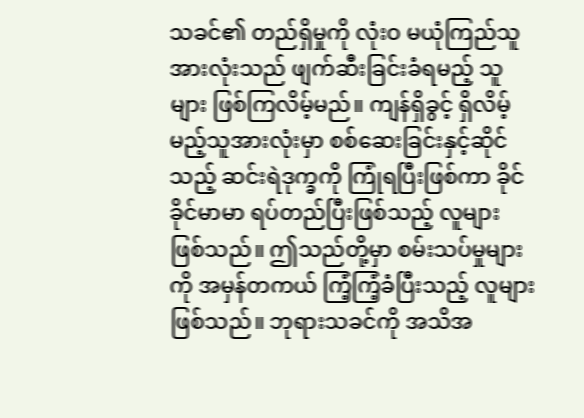သခင်၏ တည်ရှိမှုကို လုံးဝ မယုံကြည်သူ အားလုံးသည် ဖျက်ဆီးခြင်းခံရမည့် သူများ ဖြစ်ကြလိမ့်မည်။ ကျန်ရှိခွင့် ရှိလိမ့်မည့်သူအားလုံးမှာ စစ်ဆေးခြင်းနှင့်ဆိုင်သည့် ဆင်းရဲဒုက္ခကို ကြုံရပြီးဖြစ်ကာ ခိုင်ခိုင်မာမာ ရပ်တည်ပြီးဖြစ်သည့် လူများ ဖြစ်သည်။ ဤသည်တို့မှာ စမ်းသပ်မှုများကို အမှန်တကယ် ကြံ့ကြံ့ခံပြီးသည့် လူများ ဖြစ်သည်။ ဘုရားသခင်ကို အသိအ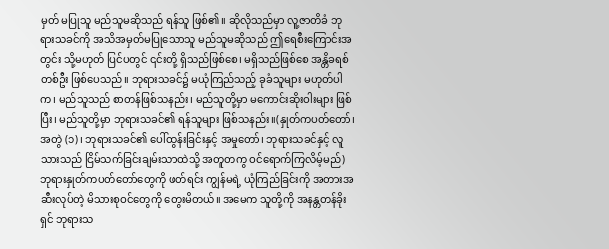မှတ် မပြုသူ မည်သူမဆိုသည် ရန်သူ ဖြစ်၏။ ဆိုလိုသည်မှာ လူ့ဇာတိခံ ဘုရားသခင်ကို အသိအမှတ်မပြုသောသူ မည်သူမဆိုသည် ဤရေစီးကြောင်းအတွင်း သို့မဟုတ် ပြင်ပတွင် ၎င်းတို့ ရှိသည်ဖြစ်စေ၊ မရှိသည်ဖြစ်စေ အန္တိခရစ်တစ်ဦး ဖြစ်ပေသည်။ ဘုရားသခင်၌ မယုံကြည်သည့် ခုခံသူများ မဟုတ်ပါက၊ မည်သူသည် စာတန်ဖြစ်သနည်း၊ မည်သူတို့မှာ မကောင်းဆိုးဝါးများ ဖြစ်ပြီး၊ မည်သူတို့မှာ ဘုရားသခင်၏ ရန်သူများ ဖြစ်သနည်း။(နှုတ်ကပတ်တော်၊ အတွဲ (၁)၊ ဘုရားသခင်၏ ပေါ်ထွန်းခြင်းနှင့် အမှုတော်၊ ဘုရားသခင်နှင့် လူသားသည် ငြိမ်သက်ခြင်းချမ်းသာထဲသို့ အတူတကွ ဝင်ရောက်ကြလိမ့်မည်) ဘုရားနှုတ်ကပတ်တော်တွေကို ဖတ်ရင်း ကျွန်မရဲ့ ယုံကြည်ခြင်းကို အတားအဆီးလုပ်တဲ့ မိသားစုဝင်တွေကို တွေးမိတယ်။ အမေက သူတို့ကို အနန္တတန်ခိုးရှင် ဘုရားသ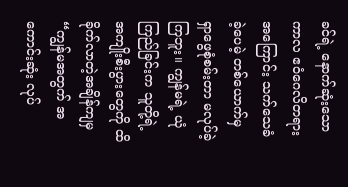ခင်ရဲ့ နောက်ဆုံးသော ကာလ ဧဝံဂေလိတရားအကြောင်း သက်သေခံခဲ့ပေမဲ့ တစ်ယောက်မှ ရှာဖွေစုံစမ်းတာ မလုပ်ခဲ့ကြဘူး။ ကျွန်မရဲ့ ယုံကြည်ခြင်းက သူတို့ရဲ့ အကျိုးစီးပွားတွေကို ထိခိုက်လာတဲ့အချိန်ကျမှ “ကျွန်မအတွက် အကောင်းဆုံး လုပ်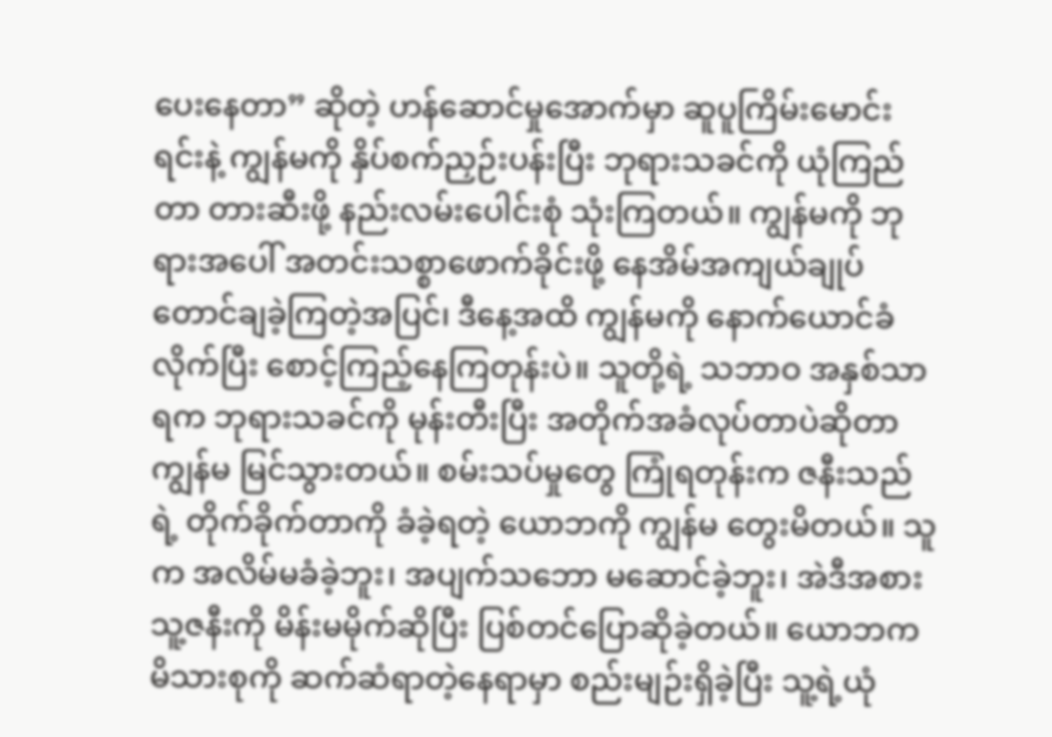ပေးနေတာ” ဆိုတဲ့ ဟန်ဆောင်မှုအောက်မှာ ဆူပူကြိမ်းမောင်းရင်းနဲ့ ကျွန်မကို နှိပ်စက်ညှဉ်းပန်းပြီး ဘုရားသခင်ကို ယုံကြည်တာ တားဆီးဖို့ နည်းလမ်းပေါင်းစုံ သုံးကြတယ်။ ကျွန်မကို ဘုရားအပေါ် အတင်းသစ္စာဖောက်ခိုင်းဖို့ နေအိမ်အကျယ်ချုပ်တောင်ချခဲ့ကြတဲ့အပြင်၊ ဒီနေ့အထိ ကျွန်မကို နောက်ယောင်ခံလိုက်ပြီး စောင့်ကြည့်နေကြတုန်းပဲ။ သူတို့ရဲ့ သဘာဝ အနှစ်သာရက ဘုရားသခင်ကို မုန်းတီးပြီး အတိုက်အခံလုပ်တာပဲဆိုတာ ကျွန်မ မြင်သွားတယ်။ စမ်းသပ်မှုတွေ ကြုံရတုန်းက ဇနီးသည်ရဲ့ တိုက်ခိုက်တာကို ခံခဲ့ရတဲ့ ယောဘကို ကျွန်မ တွေးမိတယ်။ သူက အလိမ်မခံခဲ့ဘူး၊ အပျက်သဘော မဆောင်ခဲ့ဘူး၊ အဲဒီအစား သူ့ဇနီးကို မိန်းမမိုက်ဆိုပြီး ပြစ်တင်ပြောဆိုခဲ့တယ်။ ယောဘက မိသားစုကို ဆက်ဆံရာတဲ့နေရာမှာ စည်းမျဉ်းရှိခဲ့ပြီး သူ့ရဲ့ယုံ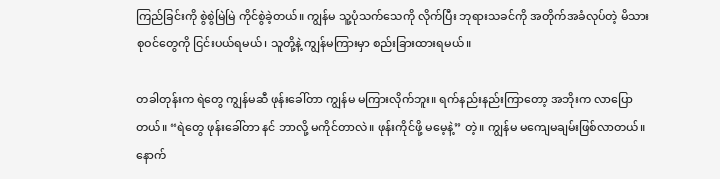ကြည်ခြင်းကို စွဲစွဲမြဲမြဲ ကိုင်စွဲခဲ့တယ်။ ကျွန်မ သူ့ပုံသက်သေကို လိုက်ပြီး ဘုရားသခင်ကို အတိုက်အခံလုပ်တဲ့ မိသားစုဝင်တွေကို ငြင်းပယ်ရမယ်၊ သူတို့နဲ့ ကျွန်မကြားမှာ စည်းခြားထားရမယ်။

တခါတုန်းက ရဲတွေ ကျွန်မဆီ ဖုန်းခေါ်တာ ကျွန်မ မကြားလိုက်ဘူး။ ရက်နည်းနည်းကြာတော့ အဘိုးက လာပြောတယ်။ “ရဲတွေ ဖုန်းခေါ်တာ နင် ဘာလို့ မကိုင်တာလဲ။ ဖုန်းကိုင်ဖို့ မမေ့နဲ့” တဲ့။ ကျွန်မ မကျေမချမ်းဖြစ်လာတယ်။ နောက်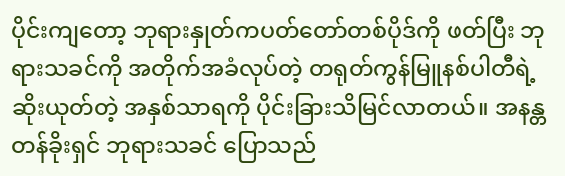ပိုင်းကျတော့ ဘုရားနှုတ်ကပတ်တော်တစ်ပိုဒ်ကို ဖတ်ပြီး ဘုရားသခင်ကို အတိုက်အခံလုပ်တဲ့ တရုတ်ကွန်မြူနစ်ပါတီရဲ့ ဆိုးယုတ်တဲ့ အနှစ်သာရကို ပိုင်းခြားသိမြင်လာတယ်။ အနန္တတန်ခိုးရှင် ဘုရားသခင် ပြောသည်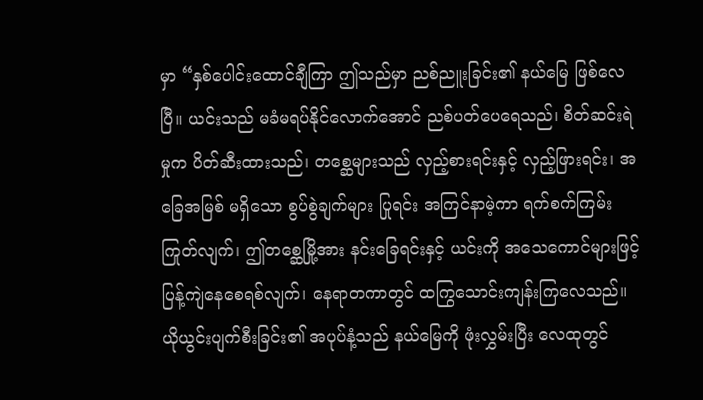မှာ “နှစ်ပေါင်းထောင်ချီကြာ ဤသည်မှာ ညစ်ညူးခြင်း၏ နယ်မြေ ဖြစ်လေပြီ။ ယင်းသည် မခံမရပ်နိုင်လောက်အောင် ညစ်ပတ်ပေရေသည်၊ စိတ်ဆင်းရဲမှုက ပိတ်ဆီးထားသည်၊ တစ္ဆေများသည် လှည့်စားရင်းနှင့် လှည့်ဖြားရင်း၊ အခြေအမြစ် မရှိသော စွပ်စွဲချက်များ ပြုရင်း အကြင်နာမဲ့ကာ ရက်စက်ကြမ်းကြုတ်လျက်၊ ဤတစ္ဆေမြို့အား နင်းခြေရင်းနှင့် ယင်းကို အသေကောင်များဖြင့် ပြန့်ကျဲနေစေရစ်လျက်၊ နေရာတကာတွင် ထကြွသောင်းကျန်းကြလေသည်။ ယိုယွင်းပျက်စီးခြင်း၏ အပုပ်နံ့သည် နယ်မြေကို ဖုံးလွှမ်းပြီး လေထုတွင်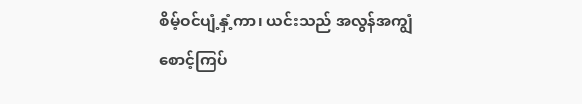စိမ့်ဝင်ပျံ့နှံ့ကာ၊ ယင်းသည် အလွန်အကျွံ စောင့်ကြပ်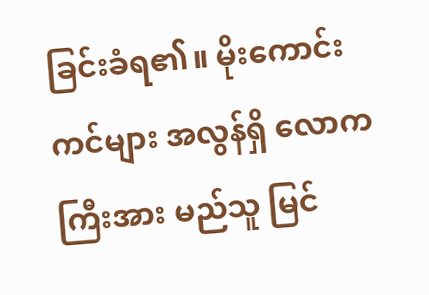ခြင်းခံရ၏။ မိုးကောင်းကင်များ အလွန်ရှိ လောကကြီးအား မည်သူ မြင်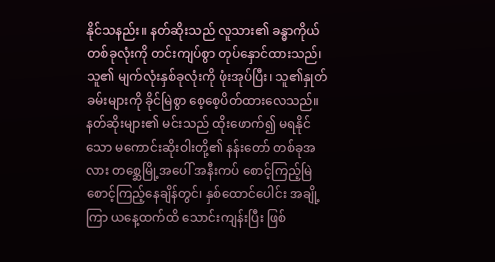နိုင်သနည်း။ နတ်ဆိုးသည် လူသား၏ ခန္ဓာကိုယ် တစ်ခုလုံးကို တင်းကျပ်စွာ တုပ်နှောင်ထားသည်၊ သူ၏ မျက်လုံးနှစ်ခုလုံးကို ဖုံးအုပ်ပြီး၊ သူ၏နှုတ်ခမ်းများကို ခိုင်မြဲစွာ စေ့စေ့ပိတ်ထားလေသည်။ နတ်ဆိုးများ၏ မင်းသည် ထိုးဖောက်၍ မရနိုင်သော မကောင်းဆိုးဝါးတို့၏ နန်းတော် တစ်ခုအလား တစ္ဆေမြို့အပေါ် အနီးကပ် စောင့်ကြည့်မြဲစောင့်ကြည့်နေချိန်တွင်၊ နှစ်ထောင်ပေါင်း အချို့ကြာ ယနေ့ထက်ထိ သောင်းကျန်းပြီး ဖြစ်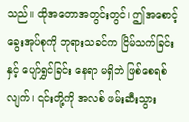သည်။ ထိုအတောအတွင်းတွင်၊ ဤအစောင့်ခွေးအုပ်စုကို ဘုရားသခင်က ငြိမ်သက်ခြင်းနှင့် ပျော်ရွှင်ခြင်း နေရာ မရှိဘဲ ဖြစ်စေရစ်လျက်၊ ၎င်းတို့ကို အလစ် ဖမ်းဆီးသွား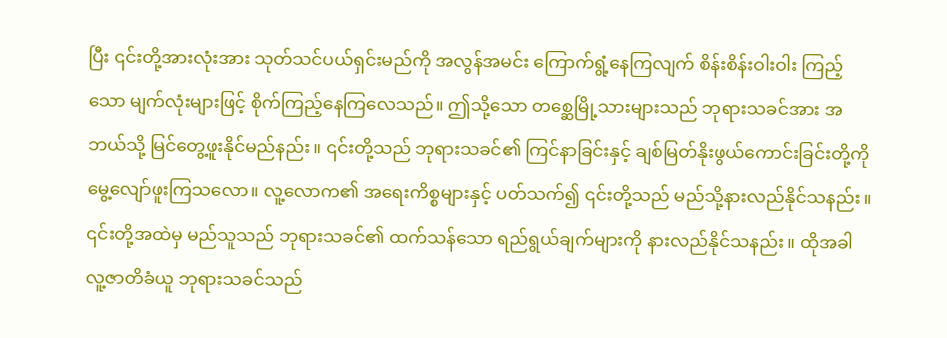ပြီး ၎င်းတို့အားလုံးအား သုတ်သင်ပယ်ရှင်းမည်ကို အလွန်အမင်း ကြောက်ရွံ့နေကြလျက် စိန်းစိန်းဝါးဝါး ကြည့်သော မျက်လုံးများဖြင့် စိုက်ကြည့်နေကြလေသည်။ ဤသို့သော တစ္ဆေမြို့သားများသည် ဘုရားသခင်အား အဘယ်သို့ မြင်တွေ့ဖူးနိုင်မည်နည်း။ ၎င်းတို့သည် ဘုရားသခင်၏ ကြင်နာခြင်းနှင့် ချစ်မြတ်နိုးဖွယ်ကောင်းခြင်းတို့ကို မွေ့လျော်ဖူးကြသလော။ လူ့လောက၏ အရေးကိစ္စများနှင့် ပတ်သက်၍ ၎င်းတို့သည် မည်သို့နားလည်နိုင်သနည်း။ ၎င်းတို့အထဲမှ မည်သူသည် ဘုရားသခင်၏ ထက်သန်သော ရည်ရွယ်ချက်များကို နားလည်နိုင်သနည်း။ ထိုအခါ လူ့ဇာတိခံယူ ဘုရားသခင်သည်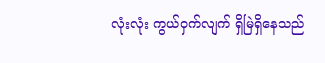လုံးလုံး ကွယ်ဝှက်လျက် ရှိမြဲရှိနေသည်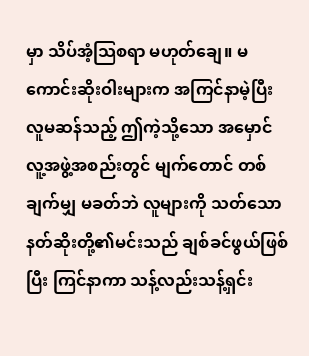မှာ သိပ်အံ့သြစရာ မဟုတ်ချေ။ မကောင်းဆိုးဝါးများက အကြင်နာမဲ့ပြီး လူမဆန်သည့် ဤကဲ့သို့သော အမှောင်လူ့အဖွဲ့အစည်းတွင် မျက်တောင် တစ်ချက်မျှ မခတ်ဘဲ လူများကို သတ်သော နတ်ဆိုးတို့၏မင်းသည် ချစ်ခင်ဖွယ်ဖြစ်ပြီး ကြင်နာကာ သန့်လည်းသန့်ရှင်း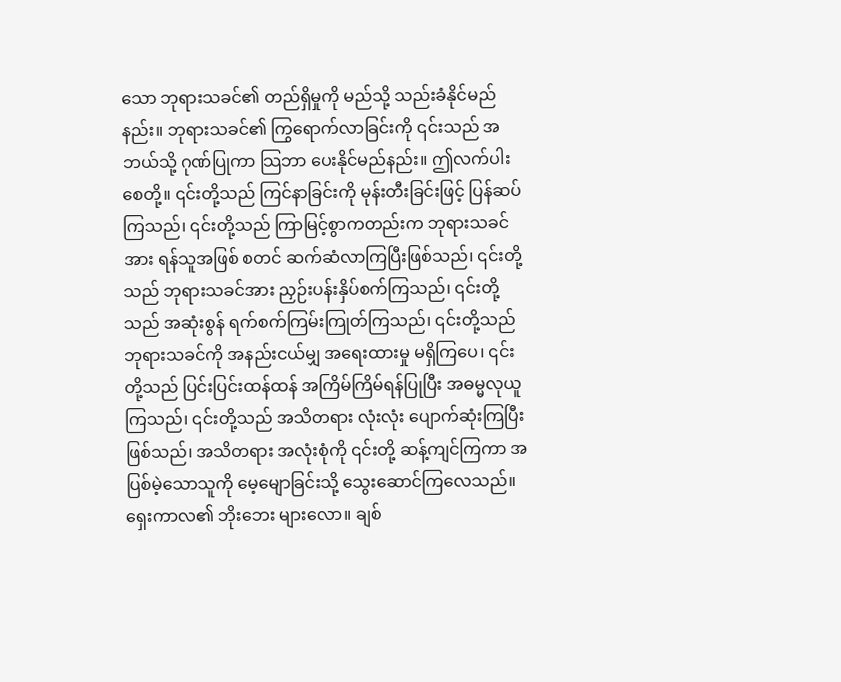သော ဘုရားသခင်၏ တည်ရှိမှုကို မည်သို့ သည်းခံနိုင်မည်နည်း။ ဘုရားသခင်၏ ကြွရောက်လာခြင်းကို ၎င်းသည် အဘယ်သို့ ဂုဏ်ပြုကာ သြဘာ ပေးနိုင်မည်နည်း။ ဤလက်ပါးစေတို့။ ၎င်းတို့သည် ကြင်နာခြင်းကို မုန်းတီးခြင်းဖြင့် ပြန်ဆပ်ကြသည်၊ ၎င်းတို့သည် ကြာမြင့်စွာကတည်းက ဘုရားသခင်အား ရန်သူအဖြစ် စတင် ဆက်ဆံလာကြပြီးဖြစ်သည်၊ ၎င်းတို့သည် ဘုရားသခင်အား ညှဉ်းပန်းနှိပ်စက်ကြသည်၊ ၎င်းတို့သည် အဆုံးစွန် ရက်စက်ကြမ်းကြုတ်ကြသည်၊ ၎င်းတို့သည် ဘုရားသခင်ကို အနည်းငယ်မျှ အရေးထားမှု မရှိကြပေ၊ ၎င်းတို့သည် ပြင်းပြင်းထန်ထန် အကြိမ်ကြိမ်ရန်ပြုပြီး အဓမ္မလုယူကြသည်၊ ၎င်းတို့သည် အသိတရား လုံးလုံး ပျောက်ဆုံးကြပြီးဖြစ်သည်၊ အသိတရား အလုံးစုံကို ၎င်းတို့ ဆန့်ကျင်ကြကာ အပြစ်မဲ့သောသူကို မေ့မျောခြင်းသို့ သွေးဆောင်ကြလေသည်။ ရှေးကာလ၏ ဘိုးဘေး များလော။ ချစ်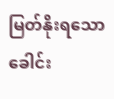မြတ်နိုးရသော ခေါင်း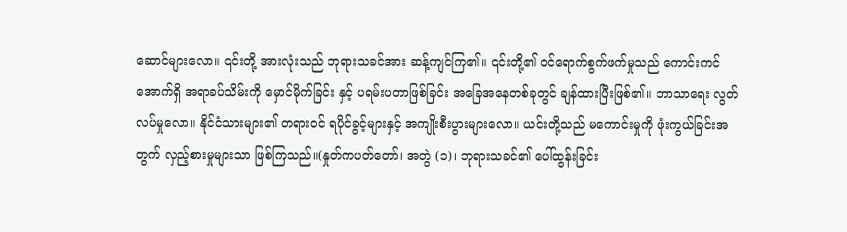ဆောင်များလော။ ၎င်းတို့ အားလုံးသည် ဘုရားသခင်အား ဆန့်ကျင်ကြ၏။ ၎င်းတို့၏ ဝင်ရောက်စွက်ဖက်မှုသည် ကောင်းကင်အောက်ရှိ အရာခပ်သိမ်းကို မှောင်မိုက်ခြင်း နှင့် ပရမ်းပတာဖြစ်ခြင်း အခြေအနေတစ်ခုတွင် ချန်ထားပြီးဖြစ်၏။ ဘာသာရေး လွတ်လပ်မှုလော။ နိုင်ငံသားများ၏ တရားဝင် ရပိုင်ခွင့်များနှင့် အကျိုးစီးပွားများလော။ ယင်းတို့သည် မကောင်းမှုကို ဖုံးကွယ်ခြင်းအတွက် လှည့်စားမှုများသာ ဖြစ်ကြသည်။(နှုတ်ကပတ်တော်၊ အတွဲ (၁)၊ ဘုရားသခင်၏ ပေါ်ထွန်းခြင်း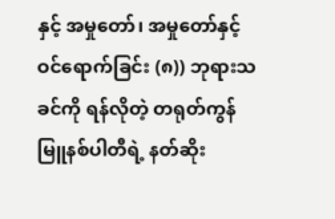နှင့် အမှုတော်၊ အမှုတော်နှင့် ဝင်ရောက်ခြင်း (၈)) ဘုရားသခင်ကို ရန်လိုတဲ့ တရုတ်ကွန်မြူနစ်ပါတီရဲ့ နတ်ဆိုး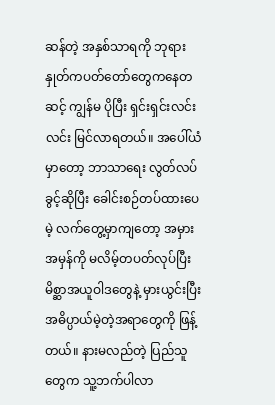ဆန်တဲ့ အနှစ်သာရကို ဘုရားနှုတ်ကပတ်တော်တွေကနေတဆင့် ကျွန်မ ပိုပြီး ရှင်းရှင်းလင်းလင်း မြင်လာရတယ်။ အပေါ်ယံမှာတော့ ဘာသာရေး လွတ်လပ်ခွင့်ဆိုပြီး ခေါင်းစဉ်တပ်ထားပေမဲ့ လက်တွေ့မှာကျတော့ အမှားအမှန်ကို မလိမ့်တပတ်လုပ်ပြီး မိစ္ဆာအယူဝါဒတွေနဲ့ မှားယွင်းပြီး အဓိပ္ပာယ်မဲ့တဲ့အရာတွေကို ဖြန့်တယ်။ နားမလည်တဲ့ ပြည်သူတွေက သူ့ဘက်ပါလာ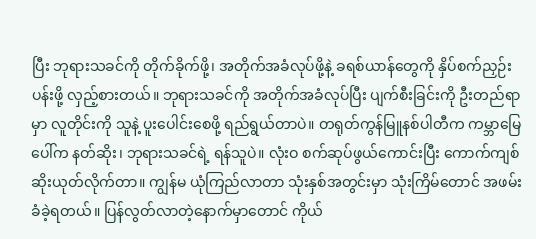ပြီး ဘုရားသခင်ကို တိုက်ခိုက်ဖို့၊ အတိုက်အခံလုပ်ဖို့နဲ့ ခရစ်ယာန်တွေကို နှိပ်စက်ညှဉ်းပန်းဖို့ လှည့်စားတယ်။ ဘုရားသခင်ကို အတိုက်အခံလုပ်ပြီး ပျက်စီးခြင်းကို ဦးတည်ရာမှာ လူတိုင်းကို သူနဲ့ ပူးပေါင်းစေဖို့ ရည်ရွယ်တာပဲ။ တရုတ်ကွန်မြူနစ်ပါတီက ကမ္ဘာမြေပေါ်က နတ်ဆိုး၊ ဘုရားသခင်ရဲ့ ရန်သူပဲ။ လုံးဝ စက်ဆုပ်ဖွယ်ကောင်းပြီး ကောက်ကျစ်ဆိုးယုတ်လိုက်တာ။ ကျွန်မ ယုံကြည်လာတာ သုံးနှစ်အတွင်းမှာ သုံးကြိမ်တောင် အဖမ်းခံခဲ့ရတယ်။ ပြန်လွတ်လာတဲ့နောက်မှာတောင် ကိုယ်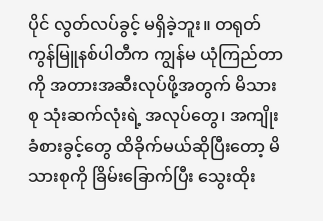ပိုင် လွတ်လပ်ခွင့် မရှိခဲ့ဘူး။ တရုတ်ကွန်မြူနစ်ပါတီက ကျွန်မ ယုံကြည်တာကို အတားအဆီးလုပ်ဖို့အတွက် မိသားစု သုံးဆက်လုံးရဲ့ အလုပ်တွေ၊ အကျိုးခံစားခွင့်တွေ ထိခိုက်မယ်ဆိုပြီးတော့ မိသားစုကို ခြိမ်းခြောက်ပြီး သွေးထိုး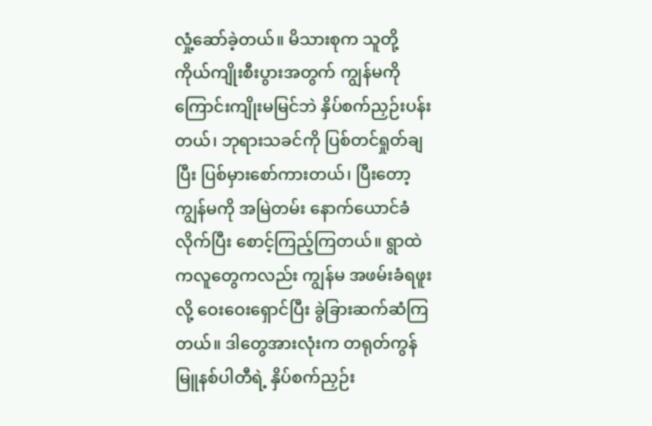လှုံ့ဆော်ခဲ့တယ်။ မိသားစုက သူတို့ ကိုယ်ကျိုးစီးပွားအတွက် ကျွန်မကို ကြောင်းကျိုးမမြင်ဘဲ နှိပ်စက်ညှဉ်းပန်းတယ်၊ ဘုရားသခင်ကို ပြစ်တင်ရှုတ်ချပြီး ပြစ်မှားစော်ကားတယ်၊ ပြီးတော့ ကျွန်မကို အမြဲတမ်း နောက်ယောင်ခံလိုက်ပြီး စောင့်ကြည့်ကြတယ်။ ရွာထဲကလူတွေကလည်း ကျွန်မ အဖမ်းခံရဖူးလို့ ဝေးဝေးရှောင်ပြီး ခွဲခြားဆက်ဆံကြတယ်။ ဒါတွေအားလုံးက တရုတ်ကွန်မြူနစ်ပါတီရဲ့ နှိပ်စက်ညှဉ်း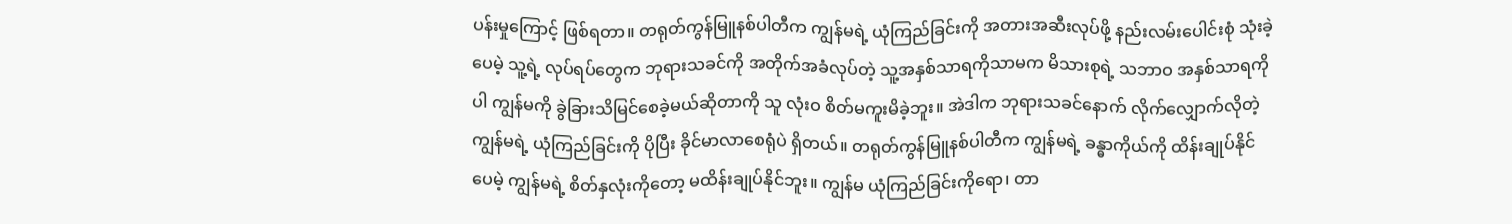ပန်းမှုကြောင့် ဖြစ်ရတာ။ တရုတ်ကွန်မြူနစ်ပါတီက ကျွန်မရဲ့ ယုံကြည်ခြင်းကို အတားအဆီးလုပ်ဖို့ နည်းလမ်းပေါင်းစုံ သုံးခဲ့ပေမဲ့ သူ့ရဲ့ လုပ်ရပ်တွေက ဘုရားသခင်ကို အတိုက်အခံလုပ်တဲ့ သူ့အနှစ်သာရကိုသာမက မိသားစုရဲ့ သဘာဝ အနှစ်သာရကိုပါ ကျွန်မကို ခွဲခြားသိမြင်စေခဲ့မယ်ဆိုတာကို သူ လုံးဝ စိတ်မကူးမိခဲ့ဘူး။ အဲဒါက ဘုရားသခင်နောက် လိုက်လျှောက်လိုတဲ့ ကျွန်မရဲ့ ယုံကြည်ခြင်းကို ပိုပြီး ခိုင်မာလာစေရုံပဲ ရှိတယ်။ တရုတ်ကွန်မြူနစ်ပါတီက ကျွန်မရဲ့ ခန္ဓာကိုယ်ကို ထိန်းချုပ်နိုင်ပေမဲ့ ကျွန်မရဲ့ စိတ်နှလုံးကိုတော့ မထိန်းချုပ်နိုင်ဘူး။ ကျွန်မ ယုံကြည်ခြင်းကိုရော၊ တာ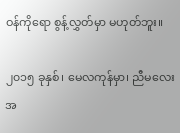ဝန်ကိုရော စွန့်လွှတ်မှာ မဟုတ်ဘူး။

၂၀၁၅ ခုနှစ်၊ မေလကုန်မှာ၊ ညီမလေး အ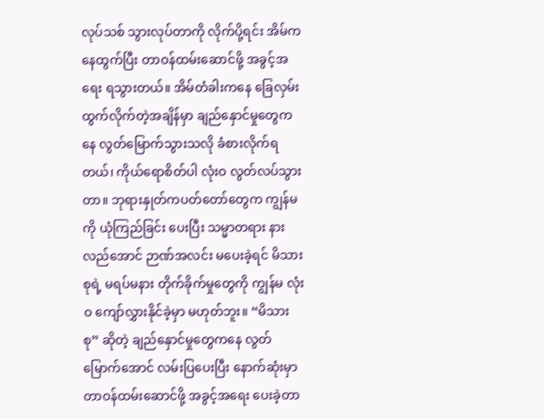လုပ်သစ် သွားလုပ်တာကို လိုက်ပို့ရင်း အိမ်ကနေထွက်ပြီး တာဝန်ထမ်းဆောင်ဖို့ အခွင့်အရေး ရသွားတယ်။ အိမ်တံခါးကနေ ခြေလှမ်းထွက်လိုက်တဲ့အချိန်မှာ ချည်နှောင်မှုတွေကနေ လွတ်မြောက်သွားသလို ခံစားလိုက်ရတယ်၊ ကိုယ်ရောစိတ်ပါ လုံးဝ လွတ်လပ်သွားတာ။ ဘုရားနှုတ်ကပတ်တော်တွေက ကျွန်မကို ယုံကြည်ခြင်း ပေးပြီး သမ္မာတရား နားလည်အောင် ဉာဏ်အလင်း မပေးခဲ့ရင် မိသားစုရဲ့ မရပ်မနား တိုက်ခိုက်မှုတွေကို ကျွန်မ လုံးဝ ကျော်လွှားနိုင်ခဲ့မှာ မဟုတ်ဘူး။ “မိသားစု” ဆိုတဲ့ ချည်နှောင်မှုတွေကနေ လွတ်မြောက်အောင် လမ်းပြပေးပြီး နောက်ဆုံးမှာ တာဝန်ထမ်းဆောင်ဖို့ အခွင့်အရေး ပေးခဲ့တာ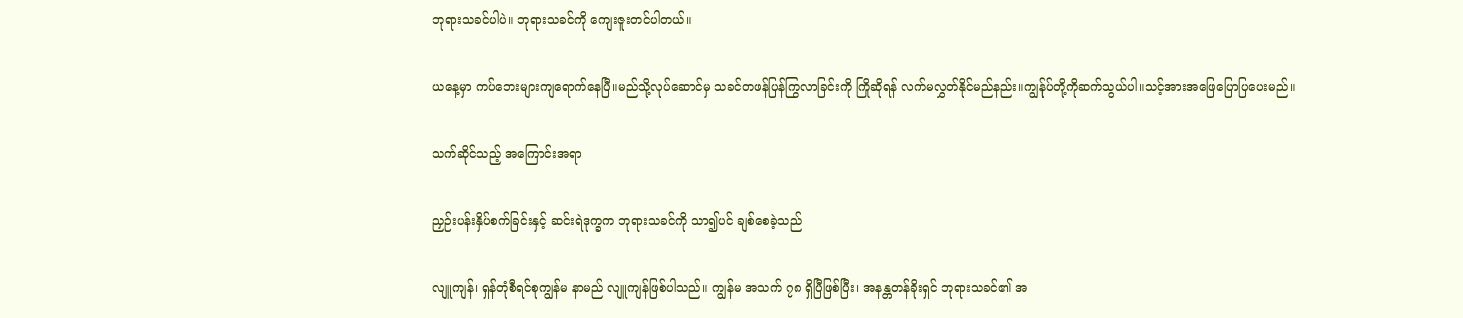ဘုရားသခင်ပါပဲ။ ဘုရားသခင်ကို ကျေးဇူးတင်ပါတယ်။

ယနေ့မှာ ကပ်ဘေးများကျရောက်နေပြီ။မည်သို့လုပ်ဆောင်မှ သခင်တဖန်ပြန်ကြွလာခြင်းကို ကြိုဆိုရန် လက်မလွှတ်နိုင်မည်နည်း။ကျွန်ုပ်တို့ကိုဆက်သွယ်ပါ။သင့်အားအဖြေပြောပြပေးမည်။

သက်ဆိုင်သည့် အကြောင်းအရာ

ညှဉ်းပန်းနှိပ်စက်ခြင်းနှင့် ဆင်းရဲဒုက္ခက ဘုရားသခင်ကို သာ၍ပင် ချစ်စေခဲ့သည်

လျူကျန်၊ ရှန်တုံစီရင်စုကျွန်မ နာမည် လျူကျန်ဖြစ်ပါသည်။ ကျွန်မ အသက် ၇၈ ရှိပြီဖြစ်ပြီး၊ အနန္တတန်ခိုးရှင် ဘုရားသခင်၏ အ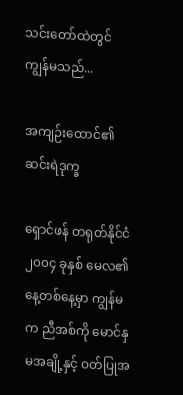သင်းတော်ထဲတွင် ကျွန်မသည်...

အကျဉ်းထောင်၏ ဆင်းရဲဒုက္ခ

ရှောင်ဖန် တရုတ်နိုင်ငံ ၂၀၀၄ ခုနှစ် မေလ၏ နေ့တစ်နေ့မှာ ကျွန်မက ညီအစ်ကို မောင်နှမအချို့နှင့် ဝတ်ပြုအ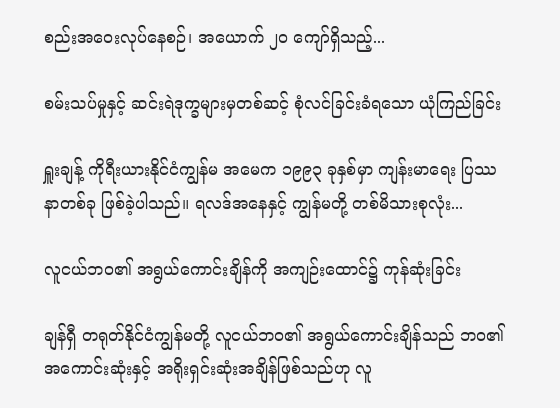စည်းအဝေးလုပ်နေစဉ်၊ အယောက် ၂၀ ကျော်ရှိသည့်...

စမ်းသပ်မှုနှင့် ဆင်းရဲဒုက္ခများမှတစ်ဆင့် စုံလင်ခြင်းခံရသော ယုံကြည်ခြင်း

ရှူးချန့် ကိုရီးယားနိုင်ငံကျွန်မ အမေက ၁၉၉၃ ခုနှစ်မှာ ကျန်းမာရေး ပြဿနာတစ်ခု ဖြစ်ခဲ့ပါသည်။ ရလဒ်အနေနှင့် ကျွန်မတို့ တစ်မိသားစုလုံး...

လူငယ်ဘဝ၏ အရွယ်ကောင်းချိန်ကို အကျဉ်းထောင်၌ ကုန်ဆုံးခြင်း

ချန်ရှီ တရုတ်နိုင်ငံကျွန်မတို့ လူငယ်ဘဝ၏ အရွယ်ကောင်းချိန်သည် ဘဝ၏ အကောင်းဆုံးနှင့် အရိုးရှင်းဆုံးအချိန်ဖြစ်သည်ဟု လူ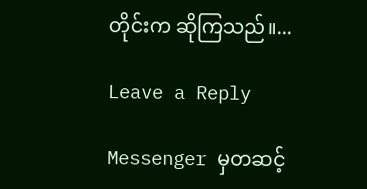တိုင်းက ဆိုကြသည်။...

Leave a Reply

Messenger မှတဆင့်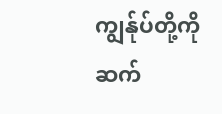ကျွန်ုပ်တို့ကို ဆက်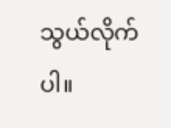သွယ်လိုက်ပါ။